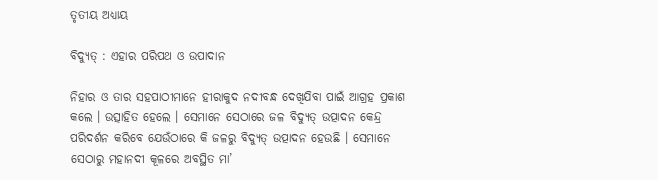ତୃତୀୟ ଅଧ୍ୟାୟ

ବିଦ୍ୟୁତ୍ : ଏହାର ପରିପଥ ଓ ଉପାଦାନ

ନିହାର ଓ ତାର ସହପାଠୀମାନେ ହୀରାକୁଦ ନଦୀବନ୍ଧ ଦେଖିଯିବା ପାଇଁ ଆଗ୍ରହ ପ୍ରକାଶ କଲେ । ଉତ୍ସାହିତ ହେଲେ । ସେମାନେ ସେଠାରେ ଜଳ ବିଦ୍ୟୁତ୍ ଉତ୍ପାଦନ କେନ୍ଦ୍ର ପରିଦର୍ଶନ କରିବେ ଯେଉଁଠାରେ କି ଜଳରୁ ବିଦ୍ୟୁତ୍ ଉତ୍ପାଦନ ହେଉଛି । ସେମାନେ ସେଠାରୁ ମହାନଦୀ କୂଳରେ ଅବସ୍ଥିତ ମା’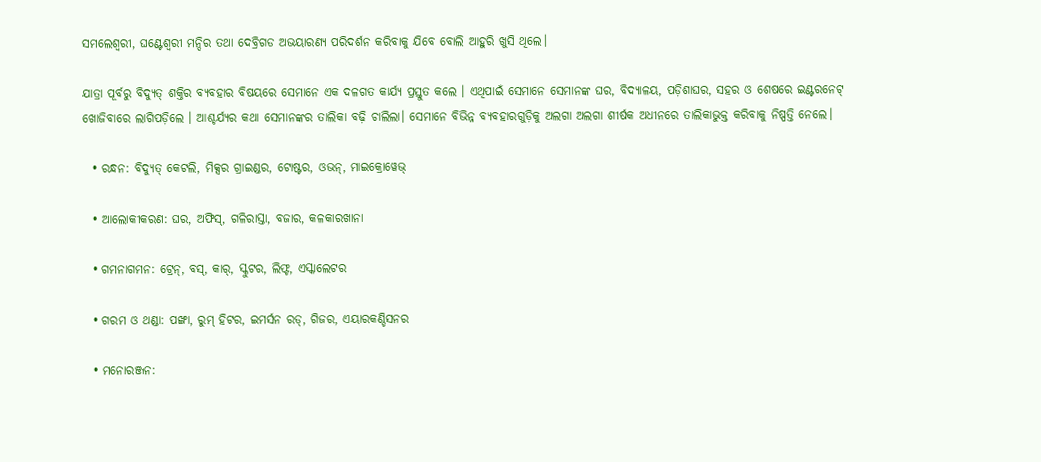ସମଲେଶ୍ଵରୀ, ଘଣ୍ଟେଶ୍ଵରୀ ମନ୍ଦିର ତଥା ଦେବ୍ରିଗଡ ଅଭୟାରଣ୍ୟ ପରିଦର୍ଶନ କରିବାକୁ ଯିବେ ବୋଲି ଆହୁରି ଖୁସି ଥିଲେ।

ଯାତ୍ରା ପୂର୍ବରୁ ବିଦ୍ୟୁତ୍ ଶକ୍ତିର ବ୍ୟବହାର ବିଷୟରେ ସେମାନେ ଏକ ଦଳଗତ କାର୍ଯ୍ୟ ପ୍ରସ୍ତୁତ କଲେ । ଏଥିପାଇଁ ସେମାନେ ସେମାନଙ୍କ ଘର, ବିଦ୍ୟାଳୟ, ପଡ଼ିଶାଘର, ସହର ଓ ଶେଷରେ ଇଣ୍ଟରନେଟ୍ ଖୋଜିବାରେ ଲାଗିପଡ଼ିଲେ । ଆଶ୍ଚର୍ଯ୍ୟର କଥା ସେମାନଙ୍କର ତାଲିକା ବଢ଼ି ଚାଲିଲା। ସେମାନେ ବିଭିନ୍ନ ବ୍ୟବହାରଗୁଡ଼ିକୁ ଅଲଗା ଅଲଗା ଶୀର୍ଷକ ଅଧୀନରେ ତାଲିକାଭୁକ୍ତ କରିବାକୁ ନିଷ୍ପତ୍ତି ନେଲେ।

  • ରନ୍ଧନ: ବିଦ୍ୟୁତ୍ କେଟଲି, ମିକ୍ସର ଗ୍ରାଇଣ୍ଡର, ଟୋଷ୍ଟର, ଓଭନ୍, ମାଇକ୍ରୋୱେଭ୍

  • ଆଲୋକୀକରଣ: ଘର, ଅଫିସ୍, ଗଳିରାସ୍ତା, ବଜାର, କଳକାରଖାନା

  • ଗମନାଗମନ: ଟ୍ରେନ୍, ବସ୍, କାର୍, ସ୍କୁଟର, ଲିଫ୍ଟ, ଏସ୍କାଲେଟର

  • ଗରମ ଓ ଥଣ୍ଡା: ପଙ୍ଖା, ରୁମ୍ ହିଟର, ଇମର୍ସନ ରଡ୍, ଗିଜର, ଏୟାରକଣ୍ଡିସନର

  • ମନୋରଞ୍ଜନ: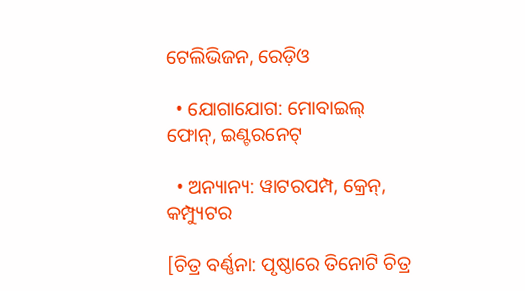ଟେଲିଭିଜନ, ରେଡ଼ିଓ

  • ଯୋଗାଯୋଗ: ମୋବାଇଲ୍ ଫୋନ୍, ଇଣ୍ଟରନେଟ୍

  • ଅନ୍ୟାନ୍ୟ: ୱାଟରପମ୍ପ, କ୍ରେନ୍, କମ୍ପ୍ୟୁଟର

[ଚିତ୍ର ବର୍ଣ୍ଣନା: ପୃଷ୍ଠାରେ ତିନୋଟି ଚିତ୍ର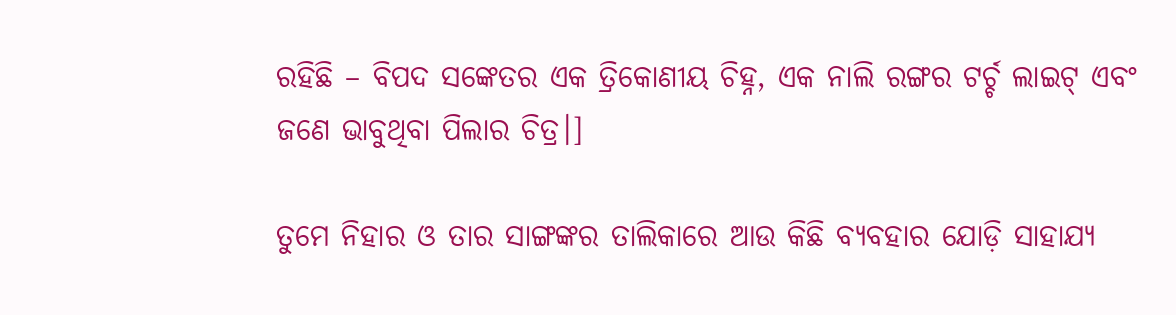ରହିଛି – ବିପଦ ସଙ୍କେତର ଏକ ତ୍ରିକୋଣୀୟ ଚିହ୍ନ, ଏକ ନାଲି ରଙ୍ଗର ଟର୍ଚ୍ଚ ଲାଇଟ୍ ଏବଂ ଜଣେ ଭାବୁଥିବା ପିଲାର ଚିତ୍ର।]

ତୁମେ ନିହାର ଓ ତାର ସାଙ୍ଗଙ୍କର ତାଲିକାରେ ଆଉ କିଛି ବ୍ୟବହାର ଯୋଡ଼ି ସାହାଯ୍ୟ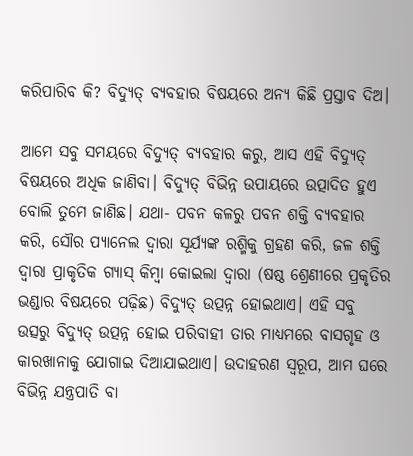କରିପାରିବ କି? ବିଦ୍ୟୁତ୍ ବ୍ୟବହାର ବିଷୟରେ ଅନ୍ୟ କିଛି ପ୍ରସ୍ତାବ ଦିଅ।

ଆମେ ସବୁ ସମୟରେ ବିଦ୍ୟୁତ୍ ବ୍ୟବହାର କରୁ, ଆସ ଏହି ବିଦ୍ୟୁତ୍ ବିଷୟରେ ଅଧିକ ଜାଣିବା। ବିଦ୍ୟୁତ୍ ବିଭିନ୍ନ ଉପାୟରେ ଉତ୍ପାଦିତ ହୁଏ ବୋଲି ତୁମେ ଜାଣିଛ। ଯଥା- ପବନ କଳରୁ ପବନ ଶକ୍ତି ବ୍ୟବହାର କରି, ସୌର ପ୍ୟାନେଲ ଦ୍ଵାରା ସୂର୍ଯ୍ୟଙ୍କ ରଶ୍ମିକୁ ଗ୍ରହଣ କରି, ଜଳ ଶକ୍ତି ଦ୍ଵାରା ପ୍ରାକୃତିକ ଗ୍ୟାସ୍ କିମ୍ବା କୋଇଲା ଦ୍ଵାରା (ଷଷ୍ଠ ଶ୍ରେଣୀରେ ପ୍ରକୃତିର ଭଣ୍ଡାର ବିଷୟରେ ପଢ଼ିଛ) ବିଦ୍ୟୁତ୍ ଉତ୍ପନ୍ନ ହୋଇଥାଏ। ଏହି ସବୁ ଉତ୍ସରୁ ବିଦ୍ୟୁତ୍ ଉତ୍ପନ୍ନ ହୋଇ ପରିବାହୀ ତାର ମାଧ୍ୟମରେ ବାସଗୃହ ଓ କାରଖାନାକୁ ଯୋଗାଇ ଦିଆଯାଇଥାଏ। ଉଦାହରଣ ସ୍ଵରୂପ, ଆମ ଘରେ ବିଭିନ୍ନ ଯନ୍ତ୍ରପାତି ବା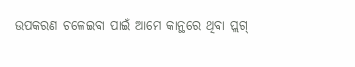ଉପକରଣ ଚଳେଇବା ପାଇଁ ଆମେ କାନ୍ଥରେ ଥିବା ପ୍ଲଗ୍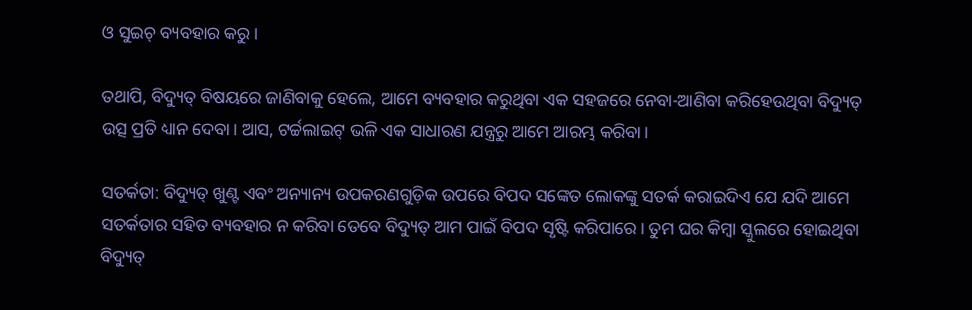ଓ ସୁଇଚ୍ ବ୍ୟବହାର କରୁ।

ତଥାପି, ବିଦ୍ୟୁତ୍ ବିଷୟରେ ଜାଣିବାକୁ ହେଲେ, ଆମେ ବ୍ୟବହାର କରୁଥିବା ଏକ ସହଜରେ ନେବା-ଆଣିବା କରିହେଉଥିବା ବିଦ୍ୟୁତ୍ ଉତ୍ସ ପ୍ରତି ଧ୍ୟାନ ଦେବା। ଆସ, ଟର୍ଚ୍ଚଲାଇଟ୍ ଭଳି ଏକ ସାଧାରଣ ଯନ୍ତ୍ରରୁ ଆମେ ଆରମ୍ଭ କରିବା।

ସତର୍କତା: ବିଦ୍ୟୁତ୍ ଖୁଣ୍ଟ ଏବଂ ଅନ୍ୟାନ୍ୟ ଉପକରଣଗୁଡ଼ିକ ଉପରେ ବିପଦ ସଙ୍କେତ ଲୋକଙ୍କୁ ସତର୍କ କରାଇଦିଏ ଯେ ଯଦି ଆମେ ସତର୍କତାର ସହିତ ବ୍ୟବହାର ନ କରିବା ତେବେ ବିଦ୍ୟୁତ୍ ଆମ ପାଇଁ ବିପଦ ସୃଷ୍ଟି କରିପାରେ। ତୁମ ଘର କିମ୍ବା ସ୍କୁଲରେ ହୋଇଥିବା ବିଦ୍ୟୁତ୍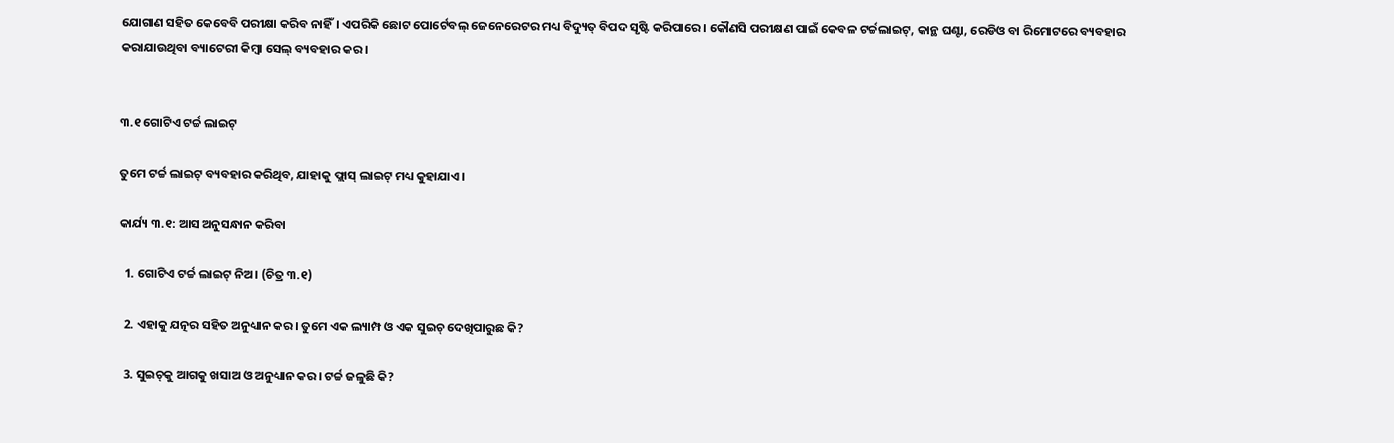ଯୋଗାଣ ସହିତ କେବେବି ପରୀକ୍ଷା କରିବ ନାହିଁ। ଏପରିକି ଛୋଟ ପୋର୍ଟେବଲ୍ ଜେନେରେଟର ମଧ୍ୟ ବିଦ୍ୟୁତ୍ ବିପଦ ସୃଷ୍ଟି କରିପାରେ। କୌଣସି ପରୀକ୍ଷଣ ପାଇଁ କେବଳ ଟର୍ଚ୍ଚଲାଇଟ୍, କାନ୍ଥ ଘଣ୍ଟା, ରେଡିଓ ବା ରିମୋଟରେ ବ୍ୟବହାର କରାଯାଉଥିବା ବ୍ୟାଟେରୀ କିମ୍ବା ସେଲ୍ ବ୍ୟବହାର କର।


୩.୧ ଗୋଟିଏ ଟର୍ଚ୍ଚ ଲାଇଟ୍

ତୁମେ ଟର୍ଚ୍ଚ ଲାଇଟ୍ ବ୍ୟବହାର କରିଥିବ, ଯାହାକୁ ଫ୍ଲାସ୍ ଲାଇଟ୍ ମଧ୍ୟ କୁହାଯାଏ।

କାର୍ଯ୍ୟ ୩.୧: ଆସ ଅନୁସନ୍ଧାନ କରିବା

  1. ଗୋଟିଏ ଟର୍ଚ୍ଚ ଲାଇଟ୍ ନିଅ। (ଚିତ୍ର ୩.୧)

  2. ଏହାକୁ ଯତ୍ନର ସହିତ ଅନୁଧ୍ୟାନ କର। ତୁମେ ଏକ ଲ୍ୟାମ୍ପ ଓ ଏକ ସୁଇଚ୍ ଦେଖିପାରୁଛ କି?

  3. ସୁଇଚ୍‌କୁ ଆଗକୁ ଖସାଅ ଓ ଅନୁଧ୍ୟାନ କର। ଟର୍ଚ୍ଚ ଜଳୁଛି କି?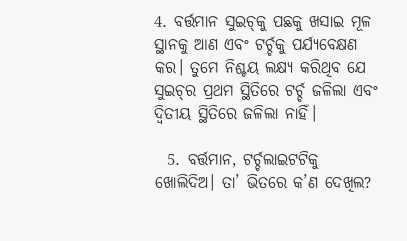4. ବର୍ତ୍ତମାନ ସୁଇଚ୍‌କୁ ପଛକୁ ଖସାଇ ମୂଳ ସ୍ଥାନକୁ ଆଣ ଏବଂ ଟର୍ଚ୍ଚକୁ ପର୍ଯ୍ୟବେକ୍ଷଣ କର। ତୁମେ ନିଶ୍ଚୟ ଲକ୍ଷ୍ୟ କରିଥିବ ଯେ ସୁଇଚ୍‌ର ପ୍ରଥମ ସ୍ଥିତିରେ ଟର୍ଚ୍ଚ ଜଳିଲା ଏବଂ ଦ୍ଵିତୀୟ ସ୍ଥିତିରେ ଜଳିଲା ନାହିଁ।

  5. ବର୍ତ୍ତମାନ, ଟର୍ଚ୍ଚଲାଇଟଟିକୁ ଖୋଲିଦିଅ। ତା’ ଭିତରେ କ’ଣ ଦେଖିଲ?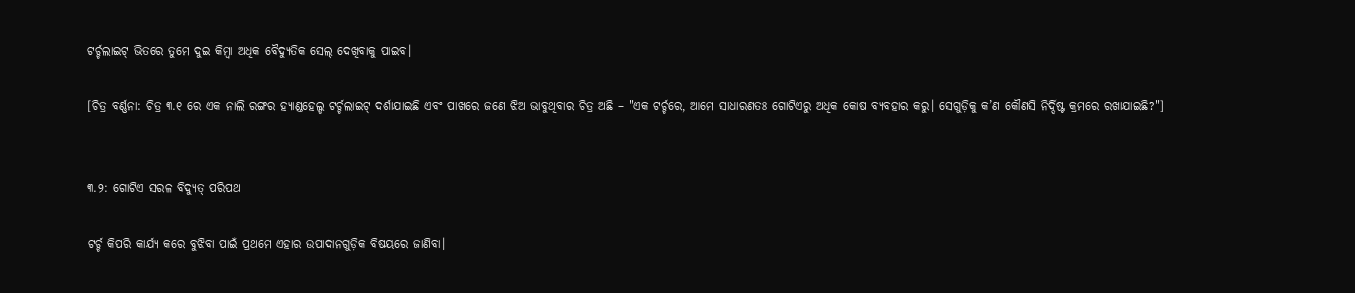ଟର୍ଚ୍ଚଲାଇଟ୍ ଭିତରେ ତୁମେ ଦୁଇ କିମ୍ବା ଅଧିକ ବୈଦ୍ୟୁତିକ ସେଲ୍ ଦେଖିବାକୁ ପାଇବ।

[ଚିତ୍ର ବର୍ଣ୍ଣନା: ଚିତ୍ର ୩.୧ ରେ ଏକ ନାଲି ରଙ୍ଗର ହ୍ୟାଣ୍ଡହେଲ୍ଡ ଟର୍ଚ୍ଚଲାଇଟ୍ ଦର୍ଶାଯାଇଛି ଏବଂ ପାଖରେ ଜଣେ ଝିଅ ଭାବୁଥିବାର ଚିତ୍ର ଅଛି – "ଏକ ଟର୍ଚ୍ଚରେ, ଆମେ ସାଧାରଣତଃ ଗୋଟିଏରୁ ଅଧିକ କୋଷ ବ୍ୟବହାର କରୁ। ସେଗୁଡ଼ିକୁ କ’ଣ କୌଣସି ନିର୍ଦ୍ଦିଷ୍ଟ କ୍ରମରେ ରଖାଯାଇଛି?"]


୩.୨: ଗୋଟିଏ ସରଳ ବିଦ୍ୟୁତ୍ ପରିପଥ

ଟର୍ଚ୍ଚ କିପରି କାର୍ଯ୍ୟ କରେ ବୁଝିବା ପାଇଁ ପ୍ରଥମେ ଏହାର ଉପାଦାନଗୁଡ଼ିକ ବିଷୟରେ ଜାଣିବା।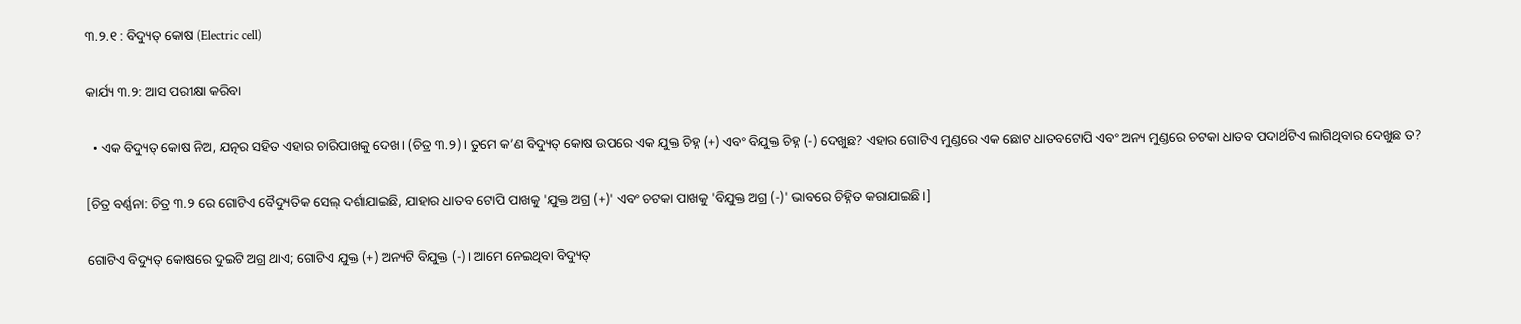୩.୨.୧ : ବିଦ୍ୟୁତ୍ କୋଷ (Electric cell)

କାର୍ଯ୍ୟ ୩.୨: ଆସ ପରୀକ୍ଷା କରିବା

  • ଏକ ବିଦ୍ୟୁତ୍ କୋଷ ନିଅ, ଯତ୍ନର ସହିତ ଏହାର ଚାରିପାଖକୁ ଦେଖ। (ଚିତ୍ର ୩.୨)। ତୁମେ କ’ଣ ବିଦ୍ୟୁତ୍ କୋଷ ଉପରେ ଏକ ଯୁକ୍ତ ଚିହ୍ନ (+) ଏବଂ ବିଯୁକ୍ତ ଚିହ୍ନ (-) ଦେଖୁଛ? ଏହାର ଗୋଟିଏ ମୁଣ୍ଡରେ ଏକ ଛୋଟ ଧାତବଟୋପି ଏବଂ ଅନ୍ୟ ମୁଣ୍ଡରେ ଚଟକା ଧାତବ ପଦାର୍ଥଟିଏ ଲାଗିଥିବାର ଦେଖୁଛ ତ?

[ଚିତ୍ର ବର୍ଣ୍ଣନା: ଚିତ୍ର ୩.୨ ରେ ଗୋଟିଏ ବୈଦ୍ୟୁତିକ ସେଲ୍ ଦର୍ଶାଯାଇଛି, ଯାହାର ଧାତବ ଟୋପି ପାଖକୁ 'ଯୁକ୍ତ ଅଗ୍ର (+)' ଏବଂ ଚଟକା ପାଖକୁ 'ବିଯୁକ୍ତ ଅଗ୍ର (-)' ଭାବରେ ଚିହ୍ନିତ କରାଯାଇଛି।]

ଗୋଟିଏ ବିଦ୍ୟୁତ୍ କୋଷରେ ଦୁଇଟି ଅଗ୍ର ଥାଏ; ଗୋଟିଏ ଯୁକ୍ତ (+) ଅନ୍ୟଟି ବିଯୁକ୍ତ (-)। ଆମେ ନେଇଥିବା ବିଦ୍ୟୁତ୍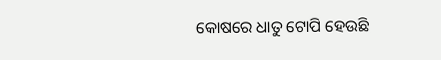କୋଷରେ ଧାତୁ ଟୋପି ହେଉଛି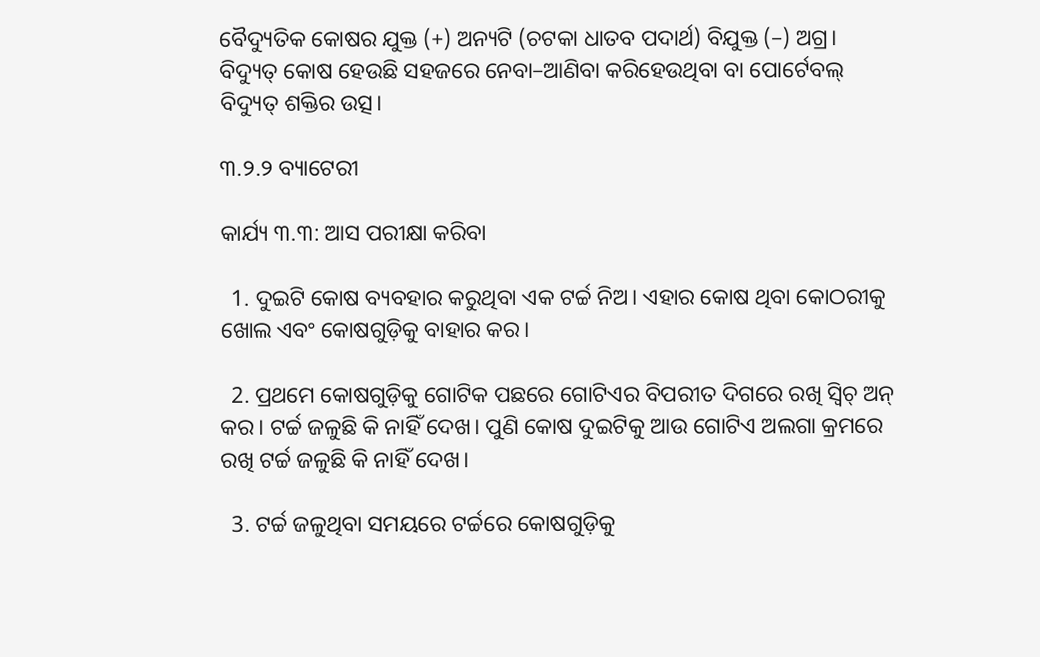ବୈଦ୍ୟୁତିକ କୋଷର ଯୁକ୍ତ (+) ଅନ୍ୟଟି (ଚଟକା ଧାତବ ପଦାର୍ଥ) ବିଯୁକ୍ତ (–) ଅଗ୍ର। ବିଦ୍ୟୁତ୍ କୋଷ ହେଉଛି ସହଜରେ ନେବା–ଆଣିବା କରିହେଉଥିବା ବା ପୋର୍ଟେବଲ୍ ବିଦ୍ୟୁତ୍ ଶକ୍ତିର ଉତ୍ସ।

୩.୨.୨ ବ୍ୟାଟେରୀ

କାର୍ଯ୍ୟ ୩.୩: ଆସ ପରୀକ୍ଷା କରିବା

  1. ଦୁଇଟି କୋଷ ବ୍ୟବହାର କରୁଥିବା ଏକ ଟର୍ଚ୍ଚ ନିଅ। ଏହାର କୋଷ ଥିବା କୋଠରୀକୁ ଖୋଲ ଏବଂ କୋଷଗୁଡ଼ିକୁ ବାହାର କର।

  2. ପ୍ରଥମେ କୋଷଗୁଡ଼ିକୁ ଗୋଟିକ ପଛରେ ଗୋଟିଏର ବିପରୀତ ଦିଗରେ ରଖି ସ୍ଵିଚ୍ ଅନ୍ କର। ଟର୍ଚ୍ଚ ଜଳୁଛି କି ନାହିଁ ଦେଖ। ପୁଣି କୋଷ ଦୁଇଟିକୁ ଆଉ ଗୋଟିଏ ଅଲଗା କ୍ରମରେ ରଖି ଟର୍ଚ୍ଚ ଜଳୁଛି କି ନାହିଁ ଦେଖ।

  3. ଟର୍ଚ୍ଚ ଜଳୁଥିବା ସମୟରେ ଟର୍ଚ୍ଚରେ କୋଷଗୁଡ଼ିକୁ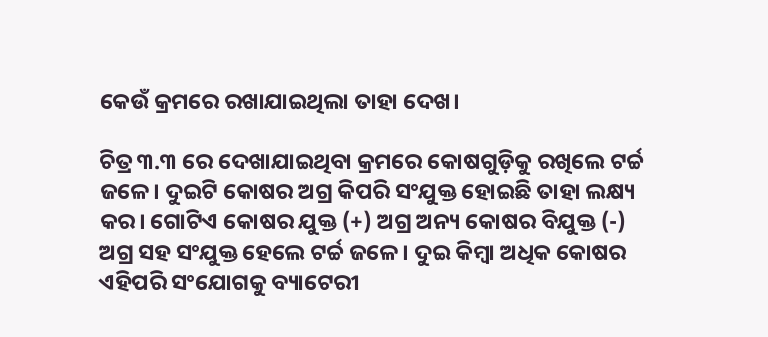କେଉଁ କ୍ରମରେ ରଖାଯାଇଥିଲା ତାହା ଦେଖ।

ଚିତ୍ର ୩.୩ ରେ ଦେଖାଯାଇଥିବା କ୍ରମରେ କୋଷଗୁଡ଼ିକୁ ରଖିଲେ ଟର୍ଚ୍ଚ ଜଳେ। ଦୁଇଟି କୋଷର ଅଗ୍ର କିପରି ସଂଯୁକ୍ତ ହୋଇଛି ତାହା ଲକ୍ଷ୍ୟ କର। ଗୋଟିଏ କୋଷର ଯୁକ୍ତ (+) ଅଗ୍ର ଅନ୍ୟ କୋଷର ବିଯୁକ୍ତ (-) ଅଗ୍ର ସହ ସଂଯୁକ୍ତ ହେଲେ ଟର୍ଚ୍ଚ ଜଳେ। ଦୁଇ କିମ୍ବା ଅଧିକ କୋଷର ଏହିପରି ସଂଯୋଗକୁ ବ୍ୟାଟେରୀ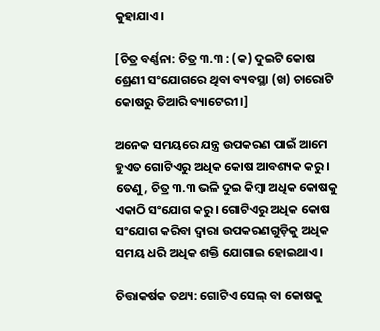କୁହାଯାଏ।

[ଚିତ୍ର ବର୍ଣ୍ଣନା: ଚିତ୍ର ୩.୩ : (କ) ଦୁଇଟି କୋଷ ଶ୍ରେଣୀ ସଂଯୋଗରେ ଥିବା ବ୍ୟବସ୍ଥା (ଖ) ଚାରୋଟି କୋଷରୁ ତିଆରି ବ୍ୟାଟେରୀ।]

ଅନେକ ସମୟରେ ଯନ୍ତ୍ର ଉପକରଣ ପାଇଁ ଆମେ ହୁଏତ ଗୋଟିଏରୁ ଅଧିକ କୋଷ ଆବଶ୍ୟକ କରୁ। ତେଣୁ, ଚିତ୍ର ୩.୩ ଭଳି ଦୁଇ କିମ୍ବା ଅଧିକ କୋଷକୁ ଏକାଠି ସଂଯୋଗ କରୁ। ଗୋଟିଏରୁ ଅଧିକ କୋଷ ସଂଯୋଗ କରିବା ଦ୍ଵାରା ଉପକରଣଗୁଡ଼ିକୁ ଅଧିକ ସମୟ ଧରି ଅଧିକ ଶକ୍ତି ଯୋଗାଇ ହୋଇଥାଏ।

ଚିତ୍ତାକର୍ଷକ ତଥ୍ୟ: ଗୋଟିଏ ସେଲ୍ ବା କୋଷକୁ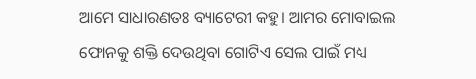ଆମେ ସାଧାରଣତଃ ବ୍ୟାଟେରୀ କହୁ। ଆମର ମୋବାଇଲ ଫୋନକୁ ଶକ୍ତି ଦେଉଥିବା ଗୋଟିଏ ସେଲ ପାଇଁ ମଧ୍ୟ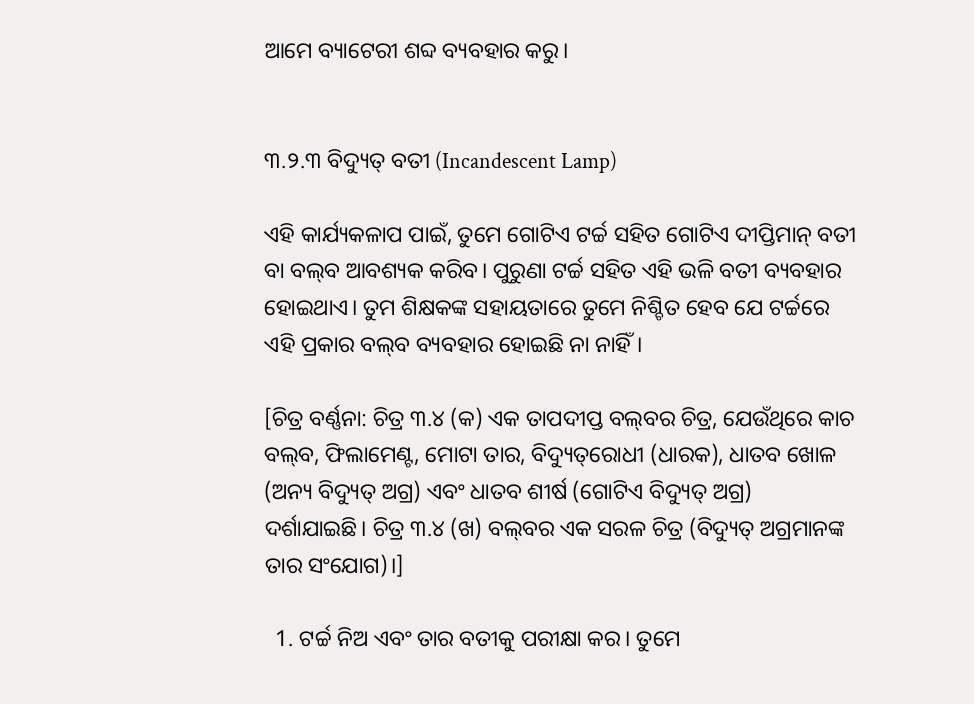ଆମେ ବ୍ୟାଟେରୀ ଶବ୍ଦ ବ୍ୟବହାର କରୁ।


୩.୨.୩ ବିଦ୍ୟୁତ୍ ବତୀ (Incandescent Lamp)

ଏହି କାର୍ଯ୍ୟକଳାପ ପାଇଁ, ତୁମେ ଗୋଟିଏ ଟର୍ଚ୍ଚ ସହିତ ଗୋଟିଏ ଦୀପ୍ତିମାନ୍ ବତୀ ବା ବଲ୍‌ବ ଆବଶ୍ୟକ କରିବ। ପୁରୁଣା ଟର୍ଚ୍ଚ ସହିତ ଏହି ଭଳି ବତୀ ବ୍ୟବହାର ହୋଇଥାଏ। ତୁମ ଶିକ୍ଷକଙ୍କ ସହାୟତାରେ ତୁମେ ନିଶ୍ଚିତ ହେବ ଯେ ଟର୍ଚ୍ଚରେ ଏହି ପ୍ରକାର ବଲ୍‌ବ ବ୍ୟବହାର ହୋଇଛି ନା ନାହିଁ।

[ଚିତ୍ର ବର୍ଣ୍ଣନା: ଚିତ୍ର ୩.୪ (କ) ଏକ ତାପଦୀପ୍ତ ବଲ୍‌ବର ଚିତ୍ର, ଯେଉଁଥିରେ କାଚ ବଲ୍‌ବ, ଫିଲାମେଣ୍ଟ, ମୋଟା ତାର, ବିଦ୍ୟୁତ୍‌ରୋଧୀ (ଧାରକ), ଧାତବ ଖୋଳ (ଅନ୍ୟ ବିଦ୍ୟୁତ୍ ଅଗ୍ର) ଏବଂ ଧାତବ ଶୀର୍ଷ (ଗୋଟିଏ ବିଦ୍ୟୁତ୍ ଅଗ୍ର) ଦର୍ଶାଯାଇଛି। ଚିତ୍ର ୩.୪ (ଖ) ବଲ୍‌ବର ଏକ ସରଳ ଚିତ୍ର (ବିଦ୍ୟୁତ୍ ଅଗ୍ରମାନଙ୍କ ତାର ସଂଯୋଗ)।]

  1. ଟର୍ଚ୍ଚ ନିଅ ଏବଂ ତାର ବତୀକୁ ପରୀକ୍ଷା କର। ତୁମେ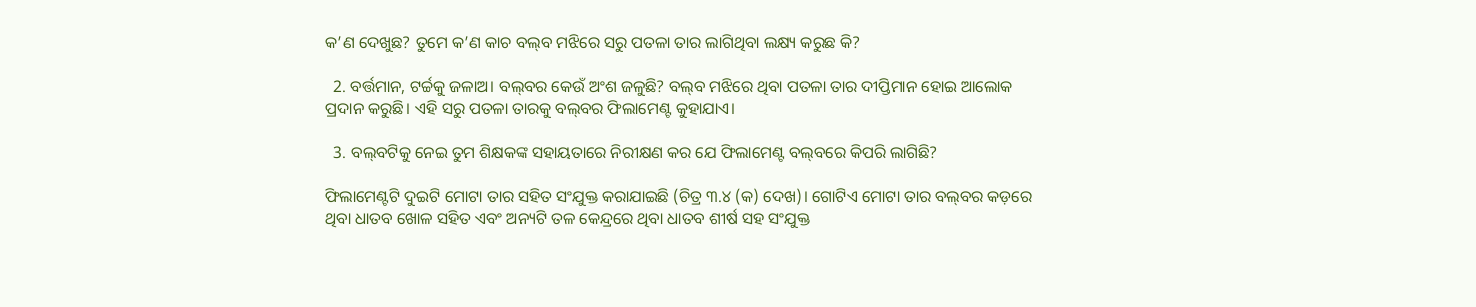କ’ଣ ଦେଖୁଛ? ତୁମେ କ’ଣ କାଚ ବଲ୍‌ବ ମଝିରେ ସରୁ ପତଳା ତାର ଲାଗିଥିବା ଲକ୍ଷ୍ୟ କରୁଛ କି?

  2. ବର୍ତ୍ତମାନ, ଟର୍ଚ୍ଚକୁ ଜଳାଅ। ବଲ୍‌ବର କେଉଁ ଅଂଶ ଜଳୁଛି? ବଲ୍‌ବ ମଝିରେ ଥିବା ପତଳା ତାର ଦୀପ୍ତିମାନ ହୋଇ ଆଲୋକ ପ୍ରଦାନ କରୁଛି। ଏହି ସରୁ ପତଳା ତାରକୁ ବଲ୍‌ବର ଫିଲାମେଣ୍ଟ କୁହାଯାଏ।

  3. ବଲ୍‌ବଟିକୁ ନେଇ ତୁମ ଶିକ୍ଷକଙ୍କ ସହାୟତାରେ ନିରୀକ୍ଷଣ କର ଯେ ଫିଲାମେଣ୍ଟ ବଲ୍‌ବରେ କିପରି ଲାଗିଛି?

ଫିଲାମେଣ୍ଟଟି ଦୁଇଟି ମୋଟା ତାର ସହିତ ସଂଯୁକ୍ତ କରାଯାଇଛି (ଚିତ୍ର ୩.୪ (କ) ଦେଖ)। ଗୋଟିଏ ମୋଟା ତାର ବଲ୍‌ବର କଡ଼ରେ ଥିବା ଧାତବ ଖୋଳ ସହିତ ଏବଂ ଅନ୍ୟଟି ତଳ କେନ୍ଦ୍ରରେ ଥିବା ଧାତବ ଶୀର୍ଷ ସହ ସଂଯୁକ୍ତ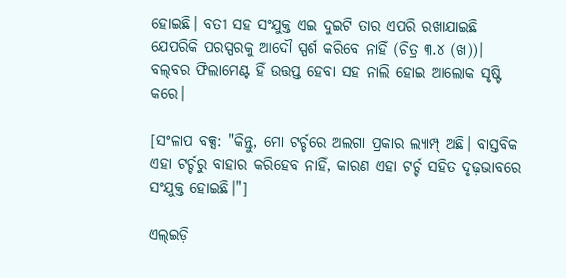ହୋଇଛି। ବତୀ ସହ ସଂଯୁକ୍ତ ଏଇ ଦୁଇଟି ତାର ଏପରି ରଖାଯାଇଛି ଯେପରିକି ପରସ୍ପରକୁ ଆଦୌ ସ୍ପର୍ଶ କରିବେ ନାହିଁ (ଚିତ୍ର ୩.୪ (ଖ))। ବଲ୍‌ବର ଫିଲାମେଣ୍ଟ ହିଁ ଉତ୍ତପ୍ତ ହେବା ସହ ନାଲି ହୋଇ ଆଲୋକ ସୃଷ୍ଟି କରେ।

[ସଂଳାପ ବକ୍ସ: "କିନ୍ତୁ, ମୋ ଟର୍ଚ୍ଚରେ ଅଲଗା ପ୍ରକାର ଲ୍ୟାମ୍ପ୍ ଅଛି। ବାସ୍ତବିକ ଏହା ଟର୍ଚ୍ଚରୁ ବାହାର କରିହେବ ନାହିଁ, କାରଣ ଏହା ଟର୍ଚ୍ଚ ସହିତ ଦୃଢ଼ଭାବରେ ସଂଯୁକ୍ତ ହୋଇଛି।"]

ଏଲ୍‌ଇଡ଼ି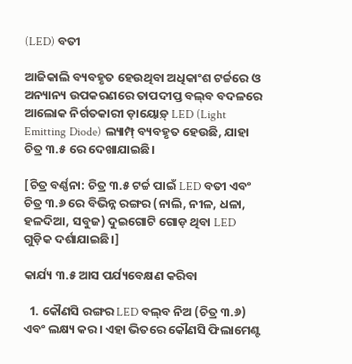(LED) ବତୀ

ଆଜିକାଲି ବ୍ୟବହୃତ ହେଉଥିବା ଅଧିକାଂଶ ଟର୍ଚ୍ଚରେ ଓ ଅନ୍ୟାନ୍ୟ ଉପକରଣରେ ତାପଦୀପ୍ତ ବଲ୍‌ବ ବଦଳରେ ଆଲୋକ ନିର୍ଗତକାରୀ ଡ଼ାୟୋଡ଼୍ LED (Light Emitting Diode) ଲ୍ୟାମ୍ପ୍ ବ୍ୟବହୃତ ହେଉଛି, ଯାହା ଚିତ୍ର ୩.୫ ରେ ଦେଖାଯାଇଛି।

[ଚିତ୍ର ବର୍ଣ୍ଣନା: ଚିତ୍ର ୩.୫ ଟର୍ଚ୍ଚ ପାଇଁ LED ବତୀ ଏବଂ ଚିତ୍ର ୩.୬ ରେ ବିଭିନ୍ନ ରଙ୍ଗର (ନାଲି, ନୀଳ, ଧଳା, ହଳଦିଆ, ସବୁଜ) ଦୁଇଗୋଟି ଗୋଡ଼ ଥିବା LED ଗୁଡ଼ିକ ଦର୍ଶାଯାଇଛି।]

କାର୍ଯ୍ୟ ୩.୫ ଆସ ପର୍ଯ୍ୟବେକ୍ଷଣ କରିବା

  1. କୌଣସି ରଙ୍ଗର LED ବଲ୍‌ବ ନିଅ (ଚିତ୍ର ୩.୬) ଏବଂ ଲକ୍ଷ୍ୟ କର। ଏହା ଭିତରେ କୌଣସି ଫିଲାମେଣ୍ଟ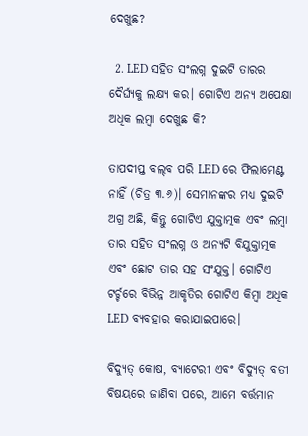ଦେଖୁଛ?

  2. LED ସହିତ ସଂଲଗ୍ନ ଦୁଇଟି ତାରର ଦୈର୍ଘ୍ୟକୁ ଲକ୍ଷ୍ୟ କର। ଗୋଟିଏ ଅନ୍ୟ ଅପେକ୍ଷା ଅଧିକ ଲମ୍ବା ଦେଖୁଛ କି?

ତାପଦୀପ୍ତ ବଲ୍‌ବ ପରି LED ରେ ଫିଲାମେଣ୍ଟ ନାହିଁ (ଚିତ୍ର ୩.୬)। ସେମାନଙ୍କର ମଧ୍ୟ ଦୁଇଟି ଅଗ୍ର ଅଛି, କିନ୍ତୁ ଗୋଟିଏ ଯୁକ୍ତାତ୍ମକ ଏବଂ ଲମ୍ବା ତାର ସହିତ ସଂଲଗ୍ନ ଓ ଅନ୍ୟଟି ବିଯୁକ୍ତାତ୍ମକ ଏବଂ ଛୋଟ ତାର ସହ ସଂଯୁକ୍ତ। ଗୋଟିଏ ଟର୍ଚ୍ଚରେ ବିଭିନ୍ନ ଆକୃତିର ଗୋଟିଏ କିମ୍ବା ଅଧିକ LED ବ୍ୟବହାର କରାଯାଇପାରେ।

ବିଦ୍ୟୁତ୍ କୋଷ, ବ୍ୟାଟେରୀ ଏବଂ ବିଦ୍ୟୁତ୍ ବତୀ ବିଷୟରେ ଜାଣିବା ପରେ, ଆମେ ବର୍ତ୍ତମାନ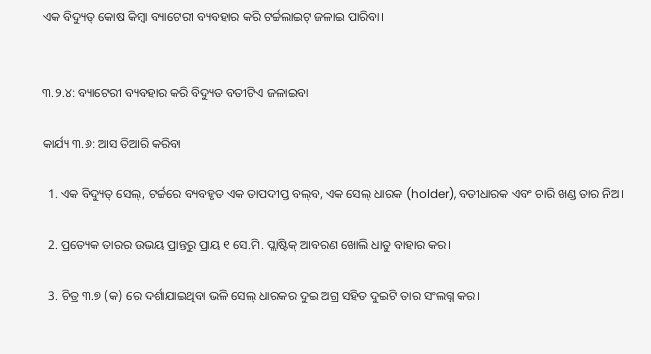ଏକ ବିଦ୍ୟୁତ୍ କୋଷ କିମ୍ବା ବ୍ୟାଟେରୀ ବ୍ୟବହାର କରି ଟର୍ଚ୍ଚଲାଇଟ୍‌ ଜଳାଇ ପାରିବା।


୩.୨.୪: ବ୍ୟାଟେରୀ ବ୍ୟବହାର କରି ବିଦ୍ୟୁତ ବତୀଟିଏ ଜଳାଇବା

କାର୍ଯ୍ୟ ୩.୬: ଆସ ତିଆରି କରିବା

  1. ଏକ ବିଦ୍ୟୁତ୍ ସେଲ୍, ଟର୍ଚ୍ଚରେ ବ୍ୟବହୃତ ଏକ ତାପଦୀପ୍ତ ବଲ୍‌ବ, ଏକ ସେଲ୍ ଧାରକ (holder), ବତୀଧାରକ ଏବଂ ଚାରି ଖଣ୍ଡ ତାର ନିଅ।

  2. ପ୍ରତ୍ୟେକ ତାରର ଉଭୟ ପ୍ରାନ୍ତରୁ ପ୍ରାୟ ୧ ସେ.ମି. ପ୍ଲାଷ୍ଟିକ୍ ଆବରଣ ଖୋଲି ଧାତୁ ବାହାର କର।

  3. ଚିତ୍ର ୩.୭ (କ) ରେ ଦର୍ଶାଯାଇଥିବା ଭଳି ସେଲ୍ ଧାରକର ଦୁଇ ଅଗ୍ର ସହିତ ଦୁଇଟି ତାର ସଂଲଗ୍ନ କର।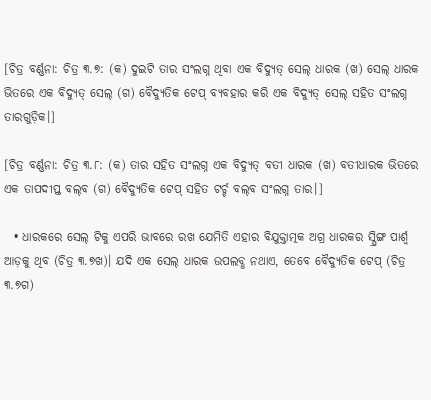[ଚିତ୍ର ବର୍ଣ୍ଣନା: ଚିତ୍ର ୩.୭: (କ) ଦୁଇଟି ତାର ସଂଲଗ୍ନ ଥିବା ଏକ ବିଦ୍ୟୁତ୍ ସେଲ୍ ଧାରକ (ଖ) ସେଲ୍ ଧାରକ ଭିତରେ ଏକ ବିଦ୍ୟୁତ୍ ସେଲ୍ (ଗ) ବୈଦ୍ୟୁତିକ ଟେପ୍ ବ୍ୟବହାର କରି ଏକ ବିଦ୍ୟୁତ୍ ସେଲ୍ ସହିତ ସଂଲଗ୍ନ ତାରଗୁଡ଼ିକ।]

[ଚିତ୍ର ବର୍ଣ୍ଣନା: ଚିତ୍ର ୩.୮: (କ) ତାର ସହିତ ସଂଲଗ୍ନ ଏକ ବିଦ୍ୟୁତ୍ ବତୀ ଧାରକ (ଖ) ବତୀଧାରକ ଭିତରେ ଏକ ତାପଦୀପ୍ତ ବଲ୍‌ବ (ଗ) ବୈଦ୍ୟୁତିକ ଟେପ୍ ସହିତ ଟର୍ଚ୍ଚ ବଲ୍‌ବ ସଂଲଗ୍ନ ତାର।]

  • ଧାରକରେ ସେଲ୍ ଟିକୁ ଏପରି ଭାବରେ ରଖ ଯେମିତି ଏହାର ବିଯୁକ୍ତାତ୍ମକ ଅଗ୍ର ଧାରକର ସ୍ପ୍ରିଙ୍ଗ ପାର୍ଶ୍ଵ ଆଡ଼କୁ ଥିବ (ଚିତ୍ର ୩.୭ଖ)। ଯଦି ଏକ ସେଲ୍ ଧାରକ ଉପଲବ୍ଧ ନ‌ଥାଏ, ତେବେ ବୈଦ୍ୟୁତିକ ଟେପ୍ (ଚିତ୍ର ୩.୭ଗ)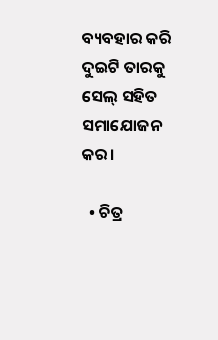ବ୍ୟବହାର କରି ଦୁଇଟି ତାରକୁ ସେଲ୍ ସହିତ ସମାଯୋଜନ କର।

  • ଚିତ୍ର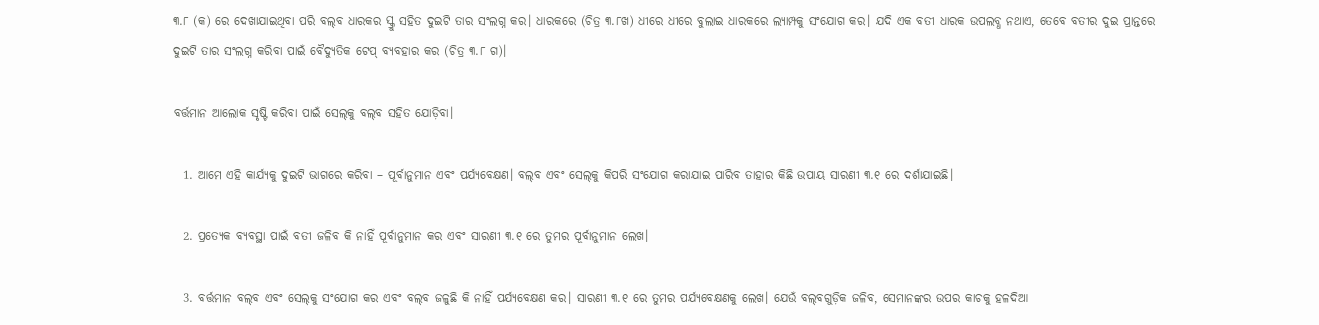୩.୮ (କ) ରେ ଦେଖାଯାଇଥିବା ପରି ବଲ୍‌ବ ଧାରକର ସ୍କ୍ରୁ ସହିତ ଦୁଇଟି ତାର ସଂଲଗ୍ନ କର। ଧାରକରେ (ଚିତ୍ର ୩.୮ଖ) ଧୀରେ ଧୀରେ ବୁଲାଇ ଧାରକରେ ଲ୍ୟାମ୍ପକୁ ସଂଯୋଗ କର। ଯଦି ଏକ ବତୀ ଧାରକ ଉପଲବ୍ଧ ନ‌ଥାଏ, ତେବେ ବତୀର ଦୁଇ ପ୍ରାନ୍ତରେ ଦୁଇଟି ତାର ସଂଲଗ୍ନ କରିବା ପାଇଁ ବୈଦ୍ୟୁତିକ ଟେପ୍ ବ୍ୟବହାର କର (ଚିତ୍ର ୩.୮ ଗ)।

ବର୍ତ୍ତମାନ ଆଲୋକ ସୃଷ୍ଟି କରିବା ପାଇଁ ସେଲ୍‌କୁ ବଲ୍‌ବ ସହିତ ଯୋଡ଼ିବା।

  1. ଆମେ ଏହି କାର୍ଯ୍ୟକୁ ଦୁଇଟି ଭାଗରେ କରିବା – ପୂର୍ବାନୁମାନ ଏବଂ ପର୍ଯ୍ୟବେକ୍ଷଣ। ବଲ୍‌ବ ଏବଂ ସେଲ୍‌କୁ କିପରି ସଂଯୋଗ କରାଯାଇ ପାରିବ ତାହାର କିଛି ଉପାୟ ସାରଣୀ ୩.୧ ରେ ଦର୍ଶାଯାଇଛି।

  2. ପ୍ରତ୍ୟେକ ବ୍ୟବସ୍ଥା ପାଇଁ ବତୀ ଜଳିବ କି ନାହିଁ ପୂର୍ବାନୁମାନ କର ଏବଂ ସାରଣୀ ୩.୧ ରେ ତୁମର ପୂର୍ବାନୁମାନ ଲେଖ।

  3. ବର୍ତ୍ତମାନ ବଲ୍‌ବ ଏବଂ ସେଲ୍‌କୁ ସଂଯୋଗ କର ଏବଂ ବଲ୍‌ବ ଜଳୁଛି କି ନାହିଁ ପର୍ଯ୍ୟବେକ୍ଷଣ କର। ସାରଣୀ ୩.୧ ରେ ତୁମର ପର୍ଯ୍ୟବେକ୍ଷଣକୁ ଲେଖ। ଯେଉଁ ବଲ୍‌ବଗୁଡ଼ିକ ଜଳିବ, ସେମାନଙ୍କର ଉପର କାଚକୁ ହଳଦିଆ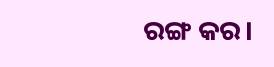ରଙ୍ଗ କର।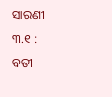ସାରଣୀ ୩.୧ : ବତୀ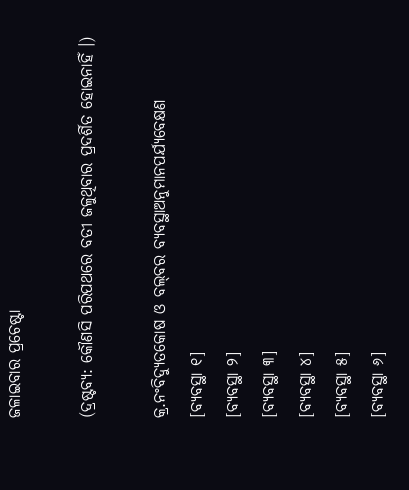ଜଳାଇବାର ପ୍ରଚେଷ୍ଟା

(ଦ୍ରଷ୍ଟବ୍ୟ: କୌଣସି ପରିପଥରେ ବତୀ ଜଳୁଥିବାର ପ୍ରଦର୍ଶିତ ହୋଇନାହିଁ ।)

କ୍ର.ନଂବିଦ୍ୟୁତକୋଷ ଓ ବଲ୍‌ବର ବ୍ୟବସ୍ଥାଅନୁମାନପର୍ଯ୍ୟବେକ୍ଷଣ
[ବ୍ୟବସ୍ଥା ୧]
[ବ୍ୟବସ୍ଥା ୨]
[ବ୍ୟବସ୍ଥା ୩]
[ବ୍ୟବସ୍ଥା ୪]
[ବ୍ୟବସ୍ଥା ୫]
[ବ୍ୟବସ୍ଥା ୬]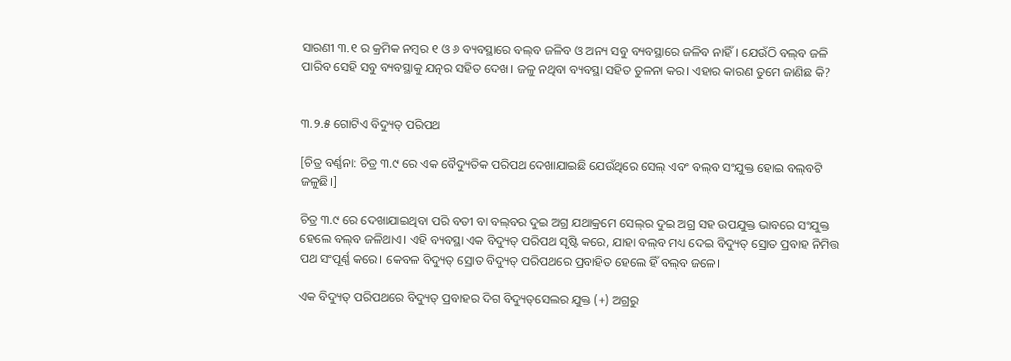ସାରଣୀ ୩.୧ ର କ୍ରମିକ ନମ୍ବର ୧ ଓ ୬ ବ୍ୟବସ୍ଥାରେ ବଲ୍‌ବ ଜଳିବ ଓ ଅନ୍ୟ ସବୁ ବ୍ୟବସ୍ଥାରେ ଜଳିବ ନାହିଁ। ଯେଉଁଠି ବଲ୍‌ବ ଜଳି ପାରିବ ସେହି ସବୁ ବ୍ୟବସ୍ଥାକୁ ଯତ୍ନର ସହିତ ଦେଖ। ଜଳୁ ନଥିବା ବ୍ୟବସ୍ଥା ସହିତ ତୁଳନା କର। ଏହାର କାରଣ ତୁମେ ଜାଣିଛ କି?


୩.୨.୫ ଗୋଟିଏ ବିଦ୍ୟୁତ୍ ପରିପଥ

[ଚିତ୍ର ବର୍ଣ୍ଣନା: ଚିତ୍ର ୩.୯ ରେ ଏକ ବୈଦ୍ୟୁତିକ ପରିପଥ ଦେଖାଯାଇଛି ଯେଉଁଥିରେ ସେଲ୍ ଏବଂ ବଲ୍‌ବ ସଂଯୁକ୍ତ ହୋଇ ବଲ୍‌ବଟି ଜଳୁଛି।]

ଚିତ୍ର ୩.୯ ରେ ଦେଖାଯାଇଥିବା ପରି ବତୀ ବା ବଲ୍‌ବର ଦୁଇ ଅଗ୍ର ଯଥାକ୍ରମେ ସେଲ୍‌ର ଦୁଇ ଅଗ୍ର ସହ ଉପଯୁକ୍ତ ଭାବରେ ସଂଯୁକ୍ତ ହେଲେ ବଲ୍‌ବ ଜଳିଥାଏ। ଏହି ବ୍ୟବସ୍ଥା ଏକ ବିଦ୍ୟୁତ୍ ପରିପଥ ସୃଷ୍ଟି କରେ, ଯାହା ବଲ୍‌ବ ମଧ୍ୟ ଦେଇ ବିଦ୍ୟୁତ୍ ସ୍ରୋତ ପ୍ରବାହ ନିମିତ୍ତ ପଥ ସଂପୂର୍ଣ୍ଣ କରେ। କେବଳ ବିଦ୍ୟୁତ୍ ସ୍ରୋତ ବିଦ୍ୟୁତ୍ ପରିପଥରେ ପ୍ରବାହିତ ହେଲେ ହିଁ ବଲ୍‌ବ ଜଳେ।

ଏକ ବିଦ୍ୟୁତ୍ ପରିପଥରେ ବିଦ୍ୟୁତ୍ ପ୍ରବାହର ଦିଗ ବିଦ୍ୟୁତ୍‌ସେଲର ଯୁକ୍ତ (+) ଅଗ୍ରରୁ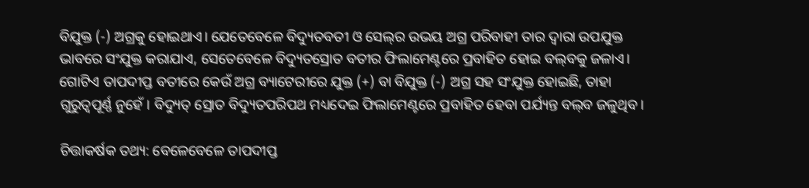ବିଯୁକ୍ତ (-) ଅଗ୍ରକୁ ହୋଇଥାଏ। ଯେତେବେଳେ ବିଦ୍ୟୁତବତୀ ଓ ସେଲ୍‌ର ଉଭୟ ଅଗ୍ର ପରିବାହୀ ତାର ଦ୍ଵାରା ଉପଯୁକ୍ତ ଭାବରେ ସଂଯୁକ୍ତ କରାଯାଏ, ସେତେବେଳେ ବିଦ୍ୟୁତସ୍ରୋତ ବତୀର ଫିଲାମେଣ୍ଟରେ ପ୍ରବାହିତ ହୋଇ ବଲ୍‌ବକୁ ଜଳାଏ। ଗୋଟିଏ ତାପଦୀପ୍ତ ବତୀରେ କେଉଁ ଅଗ୍ର ବ୍ୟାଟେରୀରେ ଯୁକ୍ତ (+) ବା ବିଯୁକ୍ତ (-) ଅଗ୍ର ସହ ସଂଯୁକ୍ତ ହୋଇଛି, ତାହା ଗୁରୁତ୍ଵପୂର୍ଣ୍ଣ ନୁହେଁ। ବିଦ୍ୟୁତ୍ ସ୍ରୋତ ବିଦ୍ୟୁତପରିପଥ ମଧ୍ୟଦେଇ ଫିଲାମେଣ୍ଟରେ ପ୍ରବାହିତ ହେବା ପର୍ଯ୍ୟନ୍ତ ବଲ୍‌ବ ଜଳୁଥିବ।

ଚିତ୍ତାକର୍ଷକ ତଥ୍ୟ: ବେଳେବେଳେ ତାପଦୀପ୍ତ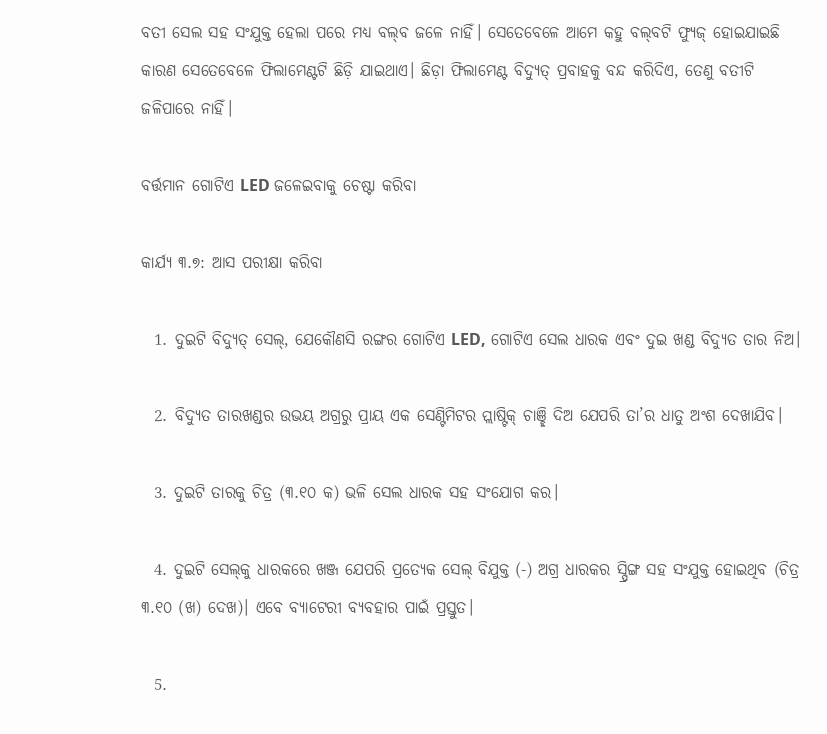ବତୀ ସେଲ ସହ ସଂଯୁକ୍ତ ହେଲା ପରେ ମଧ୍ୟ ବଲ୍‌ବ ଜଳେ ନାହିଁ। ସେତେବେଳେ ଆମେ କହୁ ବଲ୍‌ବଟି ଫ୍ୟୁଜ୍ ହୋଇଯାଇଛି କାରଣ ସେତେବେଳେ ଫିଲାମେଣ୍ଟଟି ଛିଡ଼ି ଯାଇଥାଏ। ଛିଡ଼ା ଫିଲାମେଣ୍ଟ ବିଦ୍ୟୁତ୍ ପ୍ରବାହକୁ ବନ୍ଦ କରିଦିଏ, ତେଣୁ ବତୀଟି ଜଳିପାରେ ନାହିଁ।

ବର୍ତ୍ତମାନ ଗୋଟିଏ LED ଜଳେଇବାକୁ ଚେଷ୍ଟା କରିବା

କାର୍ଯ୍ୟ ୩.୭: ଆସ ପରୀକ୍ଷା କରିବା

  1. ଦୁଇଟି ବିଦ୍ୟୁତ୍ ସେଲ୍, ଯେକୌଣସି ରଙ୍ଗର ଗୋଟିଏ LED, ଗୋଟିଏ ସେଲ ଧାରକ ଏବଂ ଦୁଇ ଖଣ୍ଡ ବିଦ୍ୟୁତ ତାର ନିଅ।

  2. ବିଦ୍ୟୁତ ତାରଖଣ୍ଡର ଉଭୟ ଅଗ୍ରରୁ ପ୍ରାୟ ଏକ ସେଣ୍ଟିମିଟର ପ୍ଲାଷ୍ଟିକ୍ ଚାଞ୍ଛି ଦିଅ ଯେପରି ତା’ର ଧାତୁ ଅଂଶ ଦେଖାଯିବ।

  3. ଦୁଇଟି ତାରକୁ ଚିତ୍ର (୩.୧୦ କ) ଭଳି ସେଲ ଧାରକ ସହ ସଂଯୋଗ କର।

  4. ଦୁଇଟି ସେଲ୍‌କୁ ଧାରକରେ ଖଞ୍ଜ ଯେପରି ପ୍ରତ୍ୟେକ ସେଲ୍ ବିଯୁକ୍ତ (-) ଅଗ୍ର ଧାରକର ସ୍ପ୍ରିଙ୍ଗ ସହ ସଂଯୁକ୍ତ ହୋଇଥିବ (ଚିତ୍ର ୩.୧୦ (ଖ) ଦେଖ)। ଏବେ ବ୍ୟାଟେରୀ ବ୍ୟବହାର ପାଇଁ ପ୍ରସ୍ତୁତ।

  5.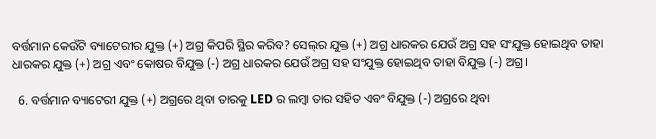ବର୍ତ୍ତମାନ କେଉଁଟି ବ୍ୟାଟେରୀର ଯୁକ୍ତ (+) ଅଗ୍ର କିପରି ସ୍ଥିର କରିବ? ସେଲ୍‌ର ଯୁକ୍ତ (+) ଅଗ୍ର ଧାରକର ଯେଉଁ ଅଗ୍ର ସହ ସଂଯୁକ୍ତ ହୋଇଥିବ ତାହା ଧାରକର ଯୁକ୍ତ (+) ଅଗ୍ର ଏବଂ କୋଷର ବିଯୁକ୍ତ (-) ଅଗ୍ର ଧାରକର ଯେଉଁ ଅଗ୍ର ସହ ସଂଯୁକ୍ତ ହୋଇଥିବ ତାହା ବିଯୁକ୍ତ (-) ଅଗ୍ର।

  6. ବର୍ତ୍ତମାନ ବ୍ୟାଟେରୀ ଯୁକ୍ତ (+) ଅଗ୍ରରେ ଥିବା ତାରକୁ LED ର ଲମ୍ବା ତାର ସହିତ ଏବଂ ବିଯୁକ୍ତ (-) ଅଗ୍ରରେ ଥିବା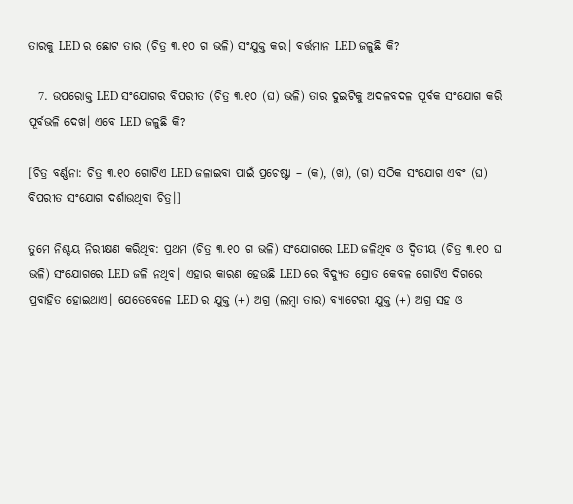ତାରକୁ LED ର ଛୋଟ ତାର (ଚିତ୍ର ୩.୧୦ ଗ ଭଳି) ସଂଯୁକ୍ତ କର। ବର୍ତ୍ତମାନ LED ଜଳୁଛି କି?

  7. ଉପରୋକ୍ତ LED ସଂଯୋଗର ବିପରୀତ (ଚିତ୍ର ୩.୧୦ (ଘ) ଭଳି) ତାର ଦୁଇଟିକୁ ଅଦଳବଦଳ ପୂର୍ବକ ସଂଯୋଗ କରି ପୂର୍ବଭଳି ଦେଖ। ଏବେ LED ଜଳୁଛି କି?

[ଚିତ୍ର ବର୍ଣ୍ଣନା: ଚିତ୍ର ୩.୧୦ ଗୋଟିଏ LED ଜଳାଇବା ପାଇଁ ପ୍ରଚେଷ୍ଟା – (କ), (ଖ), (ଗ) ସଠିକ ସଂଯୋଗ ଏବଂ (ଘ) ବିପରୀତ ସଂଯୋଗ ଦର୍ଶାଉଥିବା ଚିତ୍ର।]

ତୁମେ ନିଶ୍ଚୟ ନିରୀକ୍ଷଣ କରିଥିବ: ପ୍ରଥମ (ଚିତ୍ର ୩.୧୦ ଗ ଭଳି) ସଂଯୋଗରେ LED ଜଳିଥିବ ଓ ଦ୍ଵିତୀୟ (ଚିତ୍ର ୩.୧୦ ଘ ଭଳି) ସଂଯୋଗରେ LED ଜଳି ନଥିବ। ଏହାର କାରଣ ହେଉଛି LED ରେ ବିଦ୍ୟୁତ ସ୍ରୋତ କେବଳ ଗୋଟିଏ ଦିଗରେ ପ୍ରବାହିତ ହୋଇଥାଏ। ଯେତେବେଳେ LED ର ଯୁକ୍ତ (+) ଅଗ୍ର (ଲମ୍ବା ତାର) ବ୍ୟାଟେରୀ ଯୁକ୍ତ (+) ଅଗ୍ର ସହ ଓ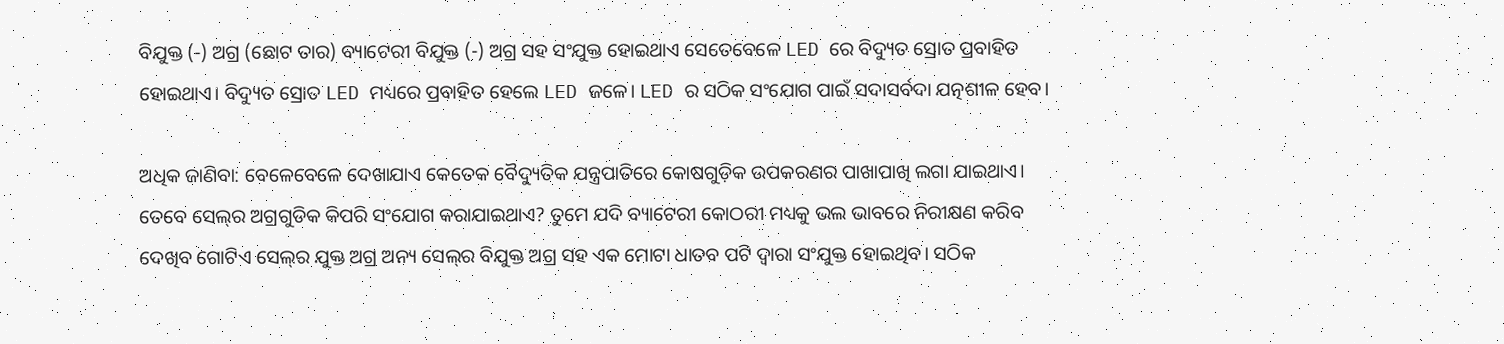ବିଯୁକ୍ତ (-) ଅଗ୍ର (ଛୋଟ ତାର) ବ୍ୟାଟେରୀ ବିଯୁକ୍ତ (-) ଅଗ୍ର ସହ ସଂଯୁକ୍ତ ହୋଇଥାଏ ସେତେବେଳେ LED ରେ ବିଦ୍ୟୁତ ସ୍ରୋତ ପ୍ରବାହିତ ହୋଇଥାଏ। ବିଦ୍ୟୁତ ସ୍ରୋତ LED ମଧ୍ୟରେ ପ୍ରବାହିତ ହେଲେ LED ଜଳେ। LED ର ସଠିକ ସଂଯୋଗ ପାଇଁ ସଦାସର୍ବଦା ଯତ୍ନଶୀଳ ହେବ।

ଅଧିକ ଜାଣିବା: ବେଳେବେଳେ ଦେଖାଯାଏ କେତେକ ବୈଦ୍ୟୁତିକ ଯନ୍ତ୍ରପାତିରେ କୋଷଗୁଡ଼ିକ ଉପକରଣର ପାଖାପାଖି ଲଗା ଯାଇଥାଏ। ତେବେ ସେଲ୍‌ର ଅଗ୍ରଗୁଡିକ କିପରି ସଂଯୋଗ କରାଯାଇଥାଏ? ତୁମେ ଯଦି ବ୍ୟାଟେରୀ କୋଠରୀ ମଧ୍ୟକୁ ଭଲ ଭାବରେ ନିରୀକ୍ଷଣ କରିବ ଦେଖିବ ଗୋଟିଏ ସେଲ୍‌ର ଯୁକ୍ତ ଅଗ୍ର ଅନ୍ୟ ସେଲ୍‌ର ବିଯୁକ୍ତ ଅଗ୍ର ସହ ଏକ ମୋଟା ଧାତବ ପଟି ଦ୍ଵାରା ସଂଯୁକ୍ତ ହୋଇଥିବ। ସଠିକ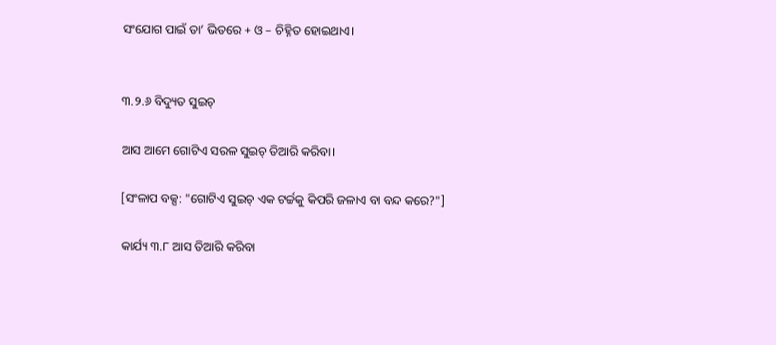ସଂଯୋଗ ପାଇଁ ତା’ ଭିତରେ + ଓ – ଚିହ୍ନିତ ହୋଇଥାଏ।


୩.୨.୬ ବିଦ୍ୟୁତ ସୁଇଚ୍

ଆସ ଆମେ ଗୋଟିଏ ସରଳ ସୁଇଚ୍ ତିଆରି କରିବା।

[ସଂଳାପ ବକ୍ସ: "ଗୋଟିଏ ସୁଇଚ୍ ଏକ ଟର୍ଚ୍ଚକୁ କିପରି ଜଳାଏ ବା ବନ୍ଦ କରେ?"]

କାର୍ଯ୍ୟ ୩.୮ ଆସ ତିଆରି କରିବା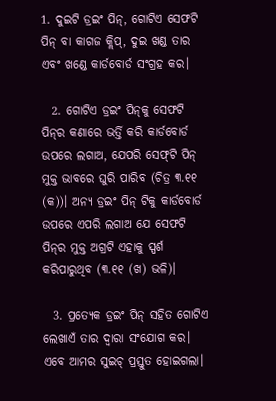1. ଦୁଇଟି ଡ୍ରଇଂ ପିନ୍, ଗୋଟିଏ ସେଫଟି ପିନ୍ ବା କାଗଜ କ୍ଲିପ୍, ଦୁଇ ଖଣ୍ଡ ତାର ଏବଂ ଖଣ୍ଡେ କାର୍ଡବୋର୍ଡ ସଂଗ୍ରହ କର।

  2. ଗୋଟିଏ ଡ୍ରଇଂ ପିନ୍‌କୁ ସେଫଟି ପିନ୍‌ର କଣାରେ ଭର୍ତ୍ତି କରି କାର୍ଡବୋର୍ଡ ଉପରେ ଲଗାଅ, ଯେପରି ସେଫ୍‌ଟି ପିନ୍ ମୁକ୍ତ ଭାବରେ ଘୁରି ପାରିବ (ଚିତ୍ର ୩.୧୧ (କ))। ଅନ୍ୟ ଡ୍ରଇଂ ପିନ୍ ଟିକୁ କାର୍ଡବୋର୍ଡ ଉପରେ ଏପରି ଲଗାଅ ଯେ ସେଫଟି ପିନ୍‌ର ମୁକ୍ତ ଅଗ୍ରଟି ଏହାକୁ ସ୍ପର୍ଶ କରିପାରୁଥିବ (୩.୧୧ (ଖ) ଭଳି)।

  3. ପ୍ରତ୍ୟେକ ଡ୍ରଇଂ ପିନ୍ ସହିତ ଗୋଟିଏ ଲେଖାଏଁ ତାର ଦ୍ଵାରା ସଂଯୋଗ କର। ଏବେ ଆମର ସୁଇଚ୍ ପ୍ରସ୍ତୁତ ହୋଇଗଲା।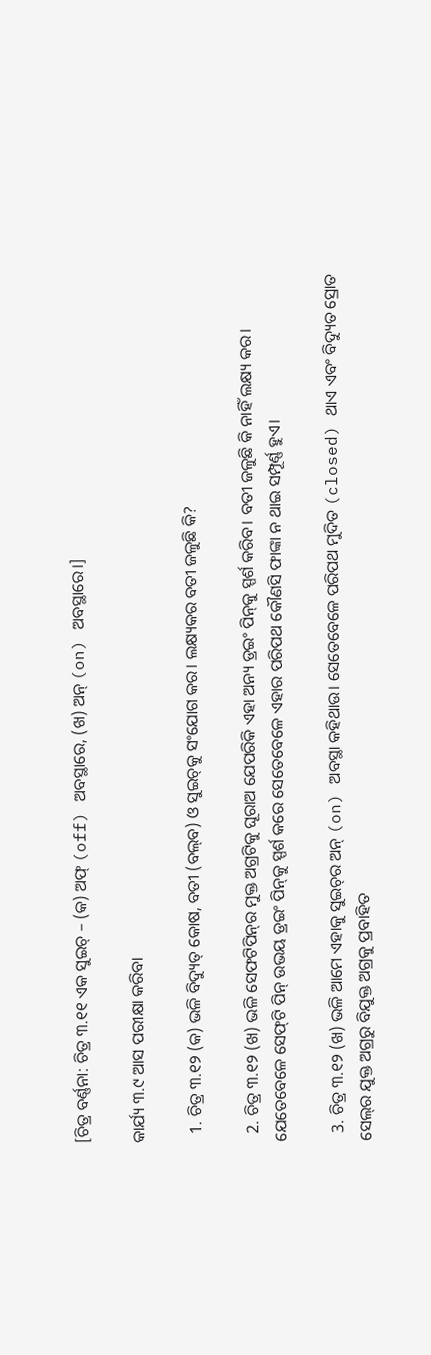[ଚିତ୍ର ବର୍ଣ୍ଣନା: ଚିତ୍ର ୩.୧୧ ଏକ ସୁଇଚ୍ – (କ) ଅଫ୍ (off) ଅବସ୍ଥାରେ, (ଖ) ଅନ୍ (on) ଅବସ୍ଥାରେ।]

କାର୍ଯ୍ୟ ୩.୯ ଆସ ପରୀକ୍ଷା କରିବା

  1. ଚିତ୍ର ୩.୧୨ (କ) ଭଳି ବିଦ୍ୟୁତ୍ କୋଷ, ବତୀ (ବଲ୍‌ବ) ଓ ସୁଇଚ୍‌କୁ ସଂଯୋଗ କର। ଲକ୍ଷ୍ୟକର ବତୀ ଜଳୁଛି କି?

  2. ଚିତ୍ର ୩.୧୨ (ଖ) ଭଳି ସେଫଟିପିନ୍‌ର ମୁକ୍ତ ଅଗ୍ରଟିକୁ ଘୂରାଅ ଯେପରିକି ଏହା ଅନ୍ୟ ଡ୍ରଇଂ ପିନ୍‌କୁ ସ୍ପର୍ଶ କରିବ। ବତୀ ଜଳୁଛି କି ନାହିଁ ଲକ୍ଷ୍ୟ କର। ଯେତେବେଳେ ସେଫ୍‌ଟି ପିନ୍ ଉଭୟ ଡ୍ରଇଂ ପିନ୍‌କୁ ସ୍ପର୍ଶ କରେ ସେତେବେଳେ ଏହାର ପରିପଥ କୌଣସି ଫାଙ୍କା ନ ଥାଇ ସମ୍ପୂର୍ଣ୍ଣ ହୁଏ।

  3. ଚିତ୍ର ୩.୧୨ (ଖ) ଭଳି ଆମେ ଏହାକୁ ସୁଇଚ୍‌ର ଅନ୍ (on) ଅବସ୍ଥା କହିଥାଉ। ସେତେବେଳେ ପରିପଥ ମୁଦିତ (closed) ଥାଏ ଏବଂ ବିଦ୍ୟୁତ ସ୍ରୋତ ସେଲ୍‌ର ଯୁକ୍ତ ଅଗ୍ରରୁ ବିଯୁକ୍ତ ଅଗ୍ରକୁ ପ୍ରବାହିତ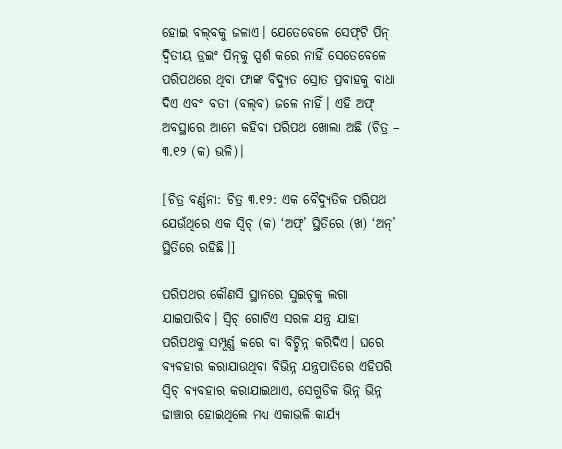ହୋଇ ବଲ୍‌ବକୁ ଜଳାଏ। ଯେତେବେଳେ ସେଫ୍‌ଟି ପିନ୍ ଦ୍ଵିତୀୟ ଡ୍ରଇଂ ପିନ୍‌କୁ ସ୍ପର୍ଶ କରେ ନାହିଁ ସେତେବେଳେ ପରିପଥରେ ଥିବା ଫାଙ୍କ ବିଦ୍ୟୁତ ସ୍ରୋତ ପ୍ରବାହକୁ ବାଧା ଦିଏ ଏବଂ ବତୀ (ବଲ୍‌ବ) ଜଳେ ନାହିଁ। ଏହି ଅଫ୍ ଅବସ୍ଥାରେ ଆମେ କହିବା ପରିପଥ ଖୋଲା ଅଛି (ଚିତ୍ର – ୩.୧୨ (କ) ଭଳି)।

[ଚିତ୍ର ବର୍ଣ୍ଣନା: ଚିତ୍ର ୩.୧୨: ଏକ ବୈଦ୍ୟୁତିକ ପରିପଥ ଯେଉଁଥିରେ ଏକ ସ୍ଵିଚ୍ (କ) ‘ଅଫ୍’ ସ୍ଥିତିରେ (ଖ) ‘ଅନ୍’ ସ୍ଥିତିରେ ରହିଛି।]

ପରିପଥର କୌଣସି ସ୍ଥାନରେ ସୁଇଚ୍‌କୁ ଲଗା ଯାଇପାରିବ। ସ୍ଵିଚ୍ ଗୋଟିଏ ସରଳ ଯନ୍ତ୍ର ଯାହା ପରିପଥକୁ ସମ୍ପୂର୍ଣ୍ଣ କରେ ବା ବିଚ୍ଛିନ୍ନ କରିଦିଏ। ଘରେ ବ୍ୟବହାର କରାଯାଉଥିବା ବିଭିନ୍ନ ଯନ୍ତ୍ରପାତିରେ ଏହିପରି ସ୍ଵିଚ୍ ବ୍ୟବହାର କରାଯାଇଥାଏ, ସେଗୁଡିକ ଭିନ୍ନ ଭିନ୍ନ ଢାଞ୍ଚାର ହୋଇଥିଲେ ମଧ୍ୟ ଏକାଭଳି କାର୍ଯ୍ୟ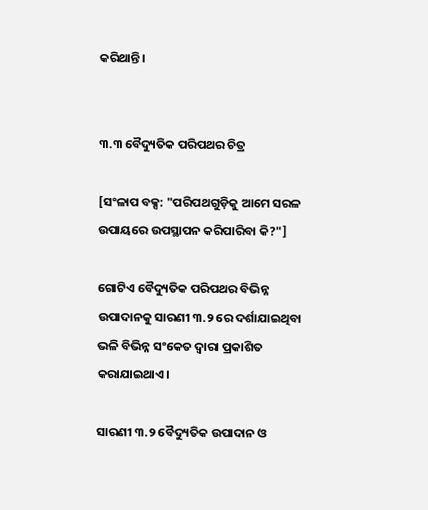କରିଥାନ୍ତି।


୩.୩ ବୈଦ୍ୟୁତିକ ପରିପଥର ଚିତ୍ର

[ସଂଳାପ ବକ୍ସ: "ପରିପଥଗୁଡ଼ିକୁ ଆମେ ସରଳ ଉପାୟରେ ଉପସ୍ଥାପନ କରିପାରିବା କି?"]

ଗୋଟିଏ ବୈଦ୍ୟୁତିକ ପରିପଥର ବିଭିନ୍ନ ଉପାଦାନକୁ ସାରଣୀ ୩.୨ ରେ ଦର୍ଶାଯାଇଥିବା ଭଳି ବିଭିନ୍ନ ସଂକେତ ଦ୍ଵାରା ପ୍ରକାଶିତ କରାଯାଇଥାଏ।

ସାରଣୀ ୩.୨ ବୈଦ୍ୟୁତିକ ଉପାଦାନ ଓ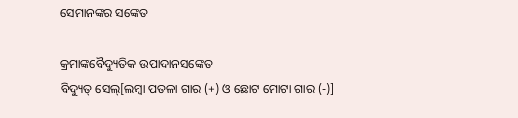ସେମାନଙ୍କର ସଙ୍କେତ

କ୍ରମାଙ୍କବୈଦ୍ୟୁତିକ ଉପାଦାନସଙ୍କେତ
ବିଦ୍ୟୁତ୍ ସେଲ୍[ଲମ୍ବା ପତଳା ଗାର (+) ଓ ଛୋଟ ମୋଟା ଗାର (-)]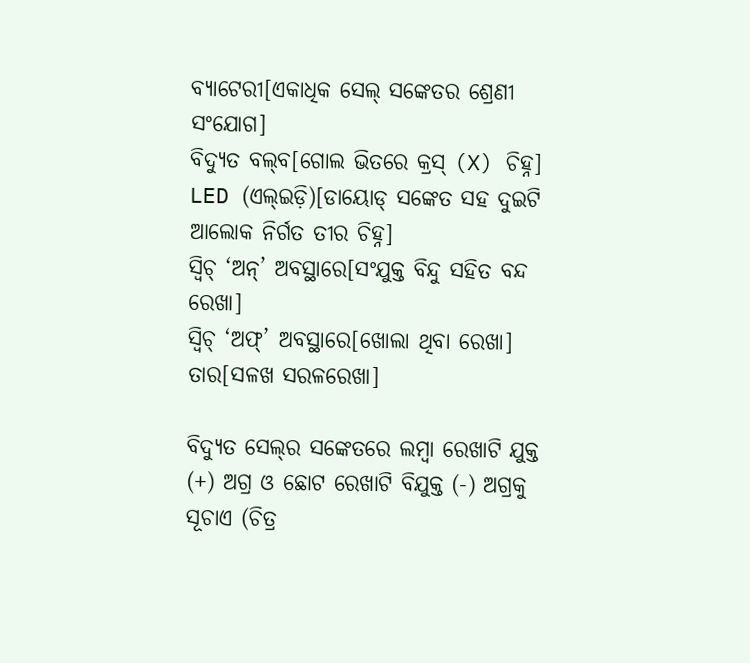ବ୍ୟାଟେରୀ[ଏକାଧିକ ସେଲ୍ ସଙ୍କେତର ଶ୍ରେଣୀ ସଂଯୋଗ]
ବିଦ୍ୟୁତ ବଲ୍‌ବ[ଗୋଲ ଭିତରେ କ୍ରସ୍ (X) ଚିହ୍ନ]
LED (ଏଲ୍‌ଇଡ଼ି)[ଡାୟୋଡ୍ ସଙ୍କେତ ସହ ଦୁଇଟି ଆଲୋକ ନିର୍ଗତ ତୀର ଚିହ୍ନ]
ସ୍ଵିଚ୍ ‘ଅନ୍’ ଅବସ୍ଥାରେ[ସଂଯୁକ୍ତ ବିନ୍ଦୁ ସହିତ ବନ୍ଦ ରେଖା]
ସ୍ଵିଚ୍ ‘ଅଫ୍’ ଅବସ୍ଥାରେ[ଖୋଲା ଥିବା ରେଖା]
ତାର[ସଳଖ ସରଳରେଖା]

ବିଦ୍ୟୁତ ସେଲ୍‌ର ସଙ୍କେତରେ ଲମ୍ବା ରେଖାଟି ଯୁକ୍ତ (+) ଅଗ୍ର ଓ ଛୋଟ ରେଖାଟି ବିଯୁକ୍ତ (-) ଅଗ୍ରକୁ ସୂଚାଏ (ଚିତ୍ର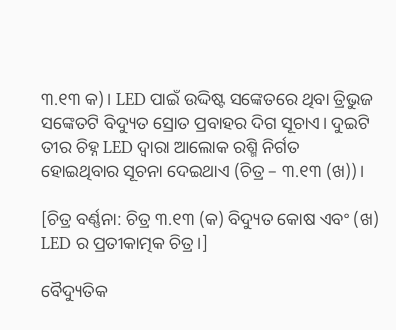୩.୧୩ କ)। LED ପାଇଁ ଉଦ୍ଦିଷ୍ଟ ସଙ୍କେତରେ ଥିବା ତ୍ରିଭୁଜ ସଙ୍କେତଟି ବିଦ୍ୟୁତ ସ୍ରୋତ ପ୍ରବାହର ଦିଗ ସୂଚାଏ। ଦୁଇଟି ତୀର ଚିହ୍ନ LED ଦ୍ଵାରା ଆଲୋକ ରଶ୍ମି ନିର୍ଗତ ହୋଇଥିବାର ସୂଚନା ଦେଇଥାଏ (ଚିତ୍ର – ୩.୧୩ (ଖ))।

[ଚିତ୍ର ବର୍ଣ୍ଣନା: ଚିତ୍ର ୩.୧୩ (କ) ବିଦ୍ୟୁତ କୋଷ ଏବଂ (ଖ) LED ର ପ୍ରତୀକାତ୍ମକ ଚିତ୍ର।]

ବୈଦ୍ୟୁତିକ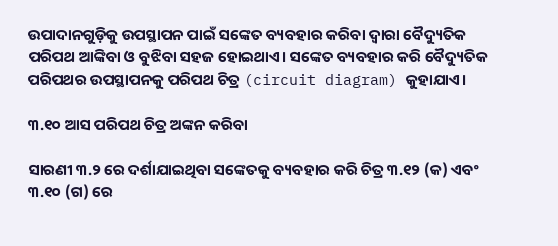ଉପାଦାନଗୁଡ଼ିକୁ ଉପସ୍ଥାପନ ପାଇଁ ସଙ୍କେତ ବ୍ୟବହାର କରିବା ଦ୍ଵାରା ବୈଦ୍ୟୁତିକ ପରିପଥ ଆଙ୍କିବା ଓ ବୁଝିବା ସହଜ ହୋଇଥାଏ। ସଙ୍କେତ ବ୍ୟବହାର କରି ବୈଦ୍ୟୁତିକ ପରିପଥର ଉପସ୍ଥାପନକୁ ପରିପଥ ଚିତ୍ର (circuit diagram) କୁହାଯାଏ।

୩.୧୦ ଆସ ପରିପଥ ଚିତ୍ର ଅଙ୍କନ କରିବା

ସାରଣୀ ୩.୨ ରେ ଦର୍ଶାଯାଇଥିବା ସଙ୍କେତକୁ ବ୍ୟବହାର କରି ଚିତ୍ର ୩.୧୨ (କ) ଏବଂ ୩.୧୦ (ଗ) ରେ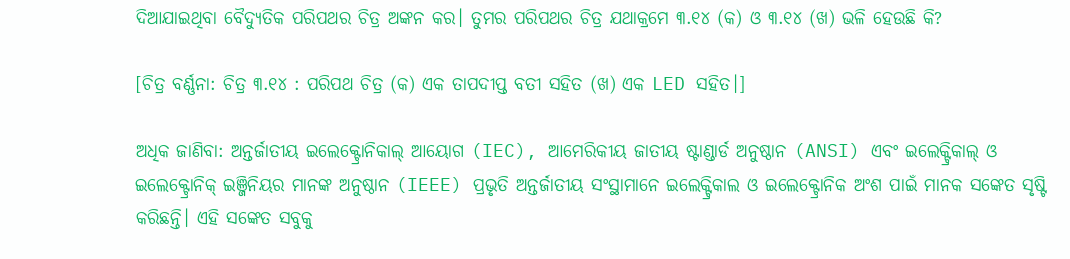ଦିଆଯାଇଥିବା ବୈଦ୍ୟୁତିକ ପରିପଥର ଚିତ୍ର ଅଙ୍କନ କର। ତୁମର ପରିପଥର ଚିତ୍ର ଯଥାକ୍ରମେ ୩.୧୪ (କ) ଓ ୩.୧୪ (ଖ) ଭଳି ହେଉଛି କି?

[ଚିତ୍ର ବର୍ଣ୍ଣନା: ଚିତ୍ର ୩.୧୪ : ପରିପଥ ଚିତ୍ର (କ) ଏକ ତାପଦୀପ୍ତ ବତୀ ସହିତ (ଖ) ଏକ LED ସହିତ।]

ଅଧିକ ଜାଣିବା: ଅନ୍ତର୍ଜାତୀୟ ଇଲେକ୍ଟ୍ରୋନିକାଲ୍ ଆୟୋଗ (IEC), ଆମେରିକୀୟ ଜାତୀୟ ଷ୍ଟାଣ୍ଡାର୍ଡ ଅନୁଷ୍ଠାନ (ANSI) ଏବଂ ଇଲେକ୍ଟ୍ରିକାଲ୍ ଓ ଇଲେକ୍ଟ୍ରୋନିକ୍ ଇଞ୍ଜିନିୟର ମାନଙ୍କ ଅନୁଷ୍ଠାନ (IEEE) ପ୍ରଭୃତି ଅନ୍ତର୍ଜାତୀୟ ସଂସ୍ଥାମାନେ ଇଲେକ୍ଟ୍ରିକାଲ ଓ ଇଲେକ୍ଟ୍ରୋନିକ ଅଂଶ ପାଇଁ ମାନକ ସଙ୍କେତ ସୃଷ୍ଟି କରିଛନ୍ତି। ଏହି ସଙ୍କେତ ସବୁକୁ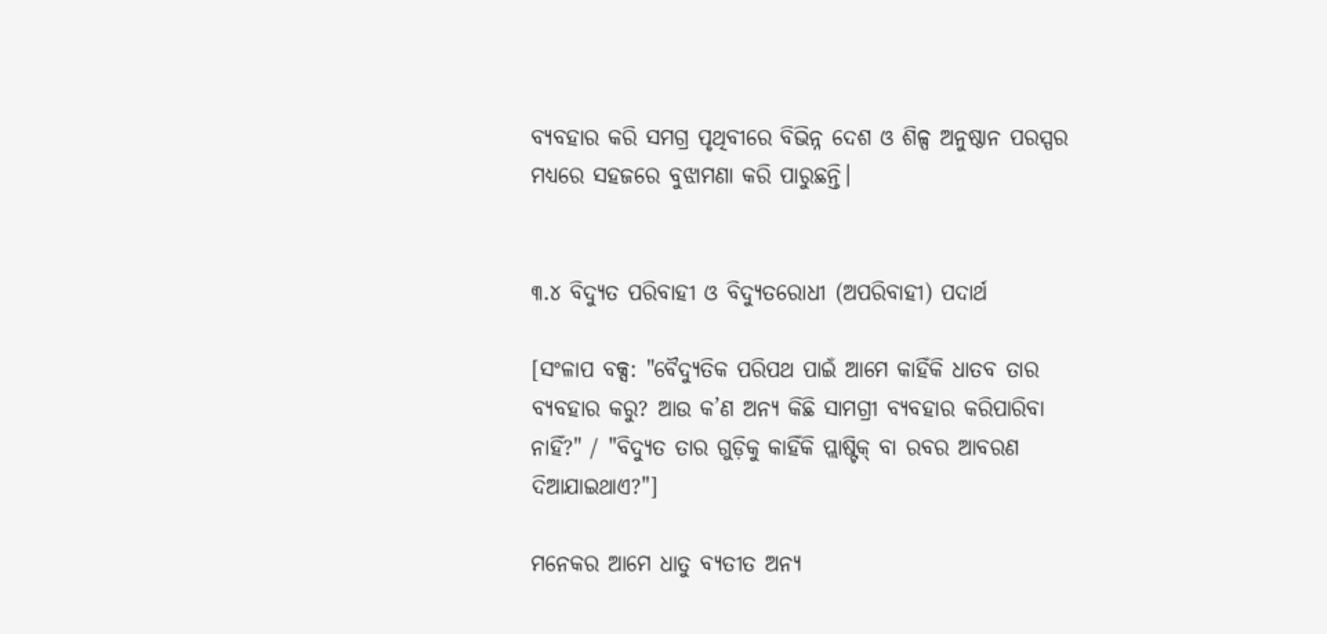ବ୍ୟବହାର କରି ସମଗ୍ର ପୃଥିବୀରେ ବିଭିନ୍ନ ଦେଶ ଓ ଶିଳ୍ପ ଅନୁଷ୍ଠାନ ପରସ୍ପର ମଧ୍ୟରେ ସହଜରେ ବୁଝାମଣା କରି ପାରୁଛନ୍ତି।


୩.୪ ବିଦ୍ୟୁତ ପରିବାହୀ ଓ ବିଦ୍ୟୁତରୋଧୀ (ଅପରିବାହୀ) ପଦାର୍ଥ

[ସଂଳାପ ବକ୍ସ: "ବୈଦ୍ୟୁତିକ ପରିପଥ ପାଇଁ ଆମେ କାହିଁକି ଧାତବ ତାର ବ୍ୟବହାର କରୁ? ଆଉ କ’ଣ ଅନ୍ୟ କିଛି ସାମଗ୍ରୀ ବ୍ୟବହାର କରିପାରିବା ନାହିଁ?" / "ବିଦ୍ୟୁତ ତାର ଗୁଡ଼ିକୁ କାହିଁକି ପ୍ଲାଷ୍ଟିକ୍ ବା ରବର ଆବରଣ ଦିଆଯାଇଥାଏ?"]

ମନେକର ଆମେ ଧାତୁ ବ୍ୟତୀତ ଅନ୍ୟ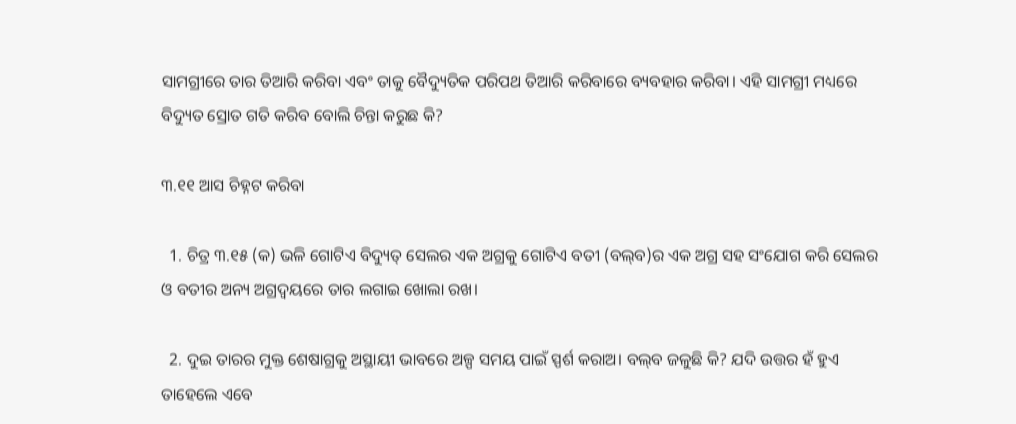ସାମଗ୍ରୀରେ ତାର ତିଆରି କରିବା ଏବଂ ତାକୁ ବୈଦ୍ୟୁତିକ ପରିପଥ ତିଆରି କରିବାରେ ବ୍ୟବହାର କରିବା। ଏହି ସାମଗ୍ରୀ ମଧ୍ୟରେ ବିଦ୍ୟୁତ ସ୍ରୋତ ଗତି କରିବ ବୋଲି ଚିନ୍ତା କରୁଛ କି?

୩.୧୧ ଆସ ଚିହ୍ନଟ କରିବା

  1. ଚିତ୍ର ୩.୧୫ (କ) ଭଳି ଗୋଟିଏ ବିଦ୍ୟୁତ୍ ସେଲର ଏକ ଅଗ୍ରକୁ ଗୋଟିଏ ବତୀ (ବଲ୍‌ବ)ର ଏକ ଅଗ୍ର ସହ ସଂଯୋଗ କରି ସେଲର ଓ ବତୀର ଅନ୍ୟ ଅଗ୍ରଦ୍ଵୟରେ ତାର ଲଗାଇ ଖୋଲା ରଖ।

  2. ଦୁଇ ତାରର ମୁକ୍ତ ଶେଷାଗ୍ରକୁ ଅସ୍ଥାୟୀ ଭାବରେ ଅଳ୍ପ ସମୟ ପାଇଁ ସ୍ପର୍ଶ କରାଅ। ବଲ୍‌ବ ଜଳୁଛି କି? ଯଦି ଉତ୍ତର ହଁ ହୁଏ ତାହେଲେ ଏବେ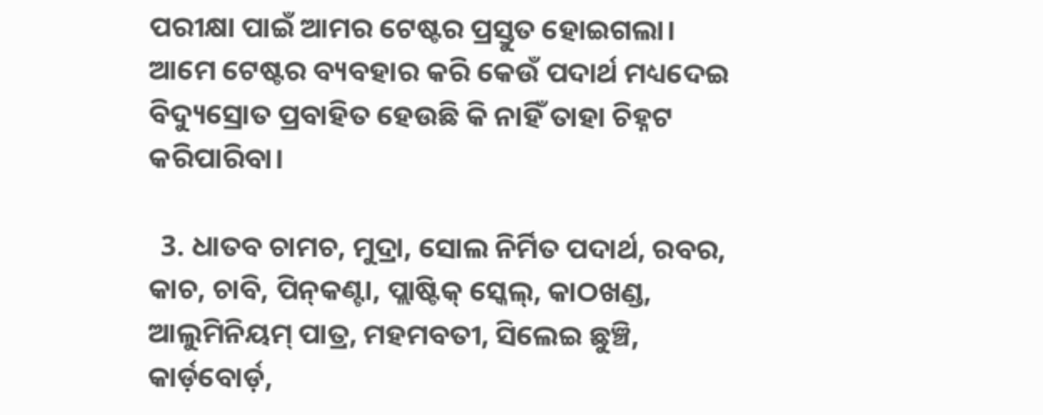ପରୀକ୍ଷା ପାଇଁ ଆମର ଟେଷ୍ଟର ପ୍ରସ୍ତୁତ ହୋଇଗଲା। ଆମେ ଟେଷ୍ଟର ବ୍ୟବହାର କରି କେଉଁ ପଦାର୍ଥ ମଧ୍ୟଦେଇ ବିଦ୍ୟୁସ୍ରୋତ ପ୍ରବାହିତ ହେଉଛି କି ନାହିଁ ତାହା ଚିହ୍ନଟ କରିପାରିବା।

  3. ଧାତବ ଚାମଚ, ମୁଦ୍ରା, ସୋଲ ନିର୍ମିତ ପଦାର୍ଥ, ରବର, କାଚ, ଚାବି, ପିନ୍‌କଣ୍ଟା, ପ୍ଲାଷ୍ଟିକ୍ ସ୍କେଲ୍, କାଠଖଣ୍ଡ, ଆଲୁମିନିୟମ୍‌ ପାତ୍ର, ମହମବତୀ, ସିଲେଇ ଛୁଞ୍ଚି, କାର୍ଡ଼ବୋର୍ଡ଼,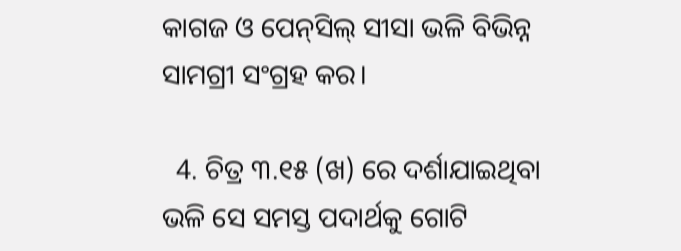କାଗଜ ଓ ପେନ୍‌ସିଲ୍ ସୀସା ଭଳି ବିଭିନ୍ନ ସାମଗ୍ରୀ ସଂଗ୍ରହ କର।

  4. ଚିତ୍ର ୩.୧୫ (ଖ) ରେ ଦର୍ଶାଯାଇଥିବା ଭଳି ସେ ସମସ୍ତ ପଦାର୍ଥକୁ ଗୋଟି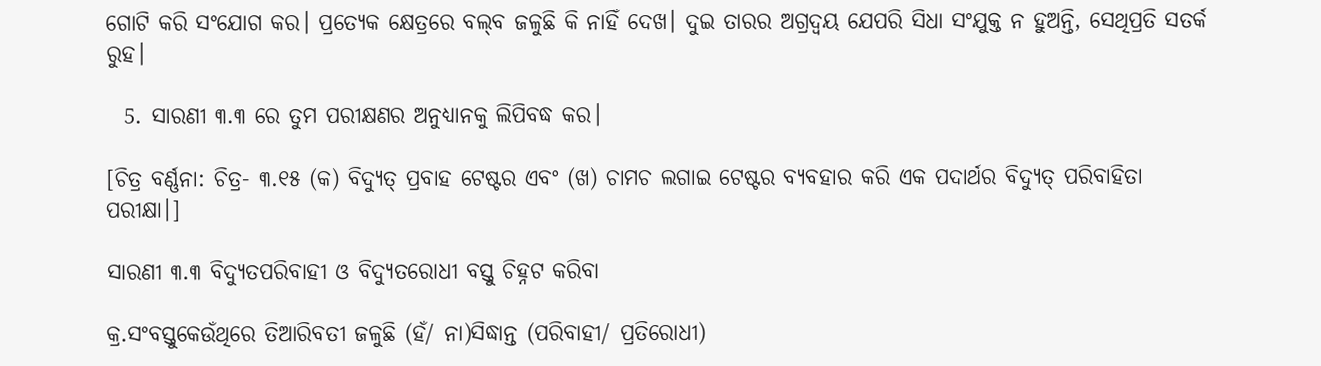ଗୋଟି କରି ସଂଯୋଗ କର। ପ୍ରତ୍ୟେକ କ୍ଷେତ୍ରରେ ବଲ୍‌ବ ଜଳୁଛି କି ନାହିଁ ଦେଖ। ଦୁଇ ତାରର ଅଗ୍ରଦ୍ଵୟ ଯେପରି ସିଧା ସଂଯୁକ୍ତ ନ ହୁଅନ୍ତି, ସେଥିପ୍ରତି ସତର୍କ ରୁହ।

  5. ସାରଣୀ ୩.୩ ରେ ତୁମ ପରୀକ୍ଷଣର ଅନୁଧ୍ୟାନକୁ ଲିପିବଦ୍ଧ କର।

[ଚିତ୍ର ବର୍ଣ୍ଣନା: ଚିତ୍ର- ୩.୧୫ (କ) ବିଦ୍ୟୁତ୍ ପ୍ରବାହ ଟେଷ୍ଟର ଏବଂ (ଖ) ଚାମଚ ଲଗାଇ ଟେଷ୍ଟର ବ୍ୟବହାର କରି ଏକ ପଦାର୍ଥର ବିଦ୍ୟୁତ୍ ପରିବାହିତା ପରୀକ୍ଷା।]

ସାରଣୀ ୩.୩ ବିଦ୍ୟୁତପରିବାହୀ ଓ ବିଦ୍ୟୁତରୋଧୀ ବସ୍ତୁ ଚିହ୍ନଟ କରିବା

କ୍ର.ସଂବସ୍ତୁକେଉଁଥିରେ ତିଆରିବତୀ ଜଳୁଛି (ହଁ/ ନା)ସିଦ୍ଧାନ୍ତ (ପରିବାହୀ/ ପ୍ରତିରୋଧୀ)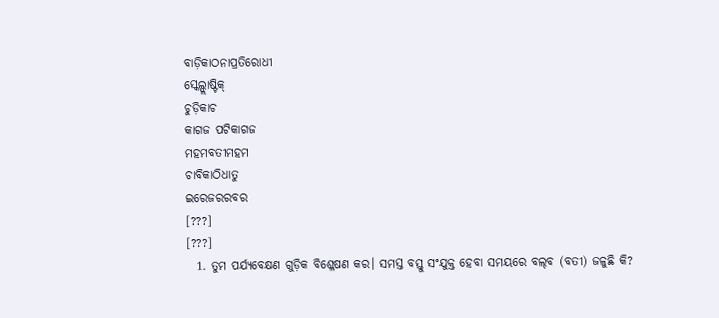ବାଡ଼ିକାଠନାପ୍ରତିରୋଧୀ
ସ୍କେଲ୍ପ୍ଲାଷ୍ଟିକ୍
ଚୁଡ଼ିକାଚ
କାଗଜ ପଟିକାଗଜ
ମହମବତୀମହମ
ଚାବିକାଠିଧାତୁ
ଇରେଜରରବର
[???]
[???]
  1. ତୁମ ପର୍ଯ୍ୟବେକ୍ଷଣ ଗୁଡ଼ିକ ବିଶ୍ଳେଷଣ କର। ସମସ୍ତ ବସ୍ତୁ ସଂଯୁକ୍ତ ହେବା ସମୟରେ ବଲ୍‌ବ (ବତୀ) ଜଳୁଛି କି?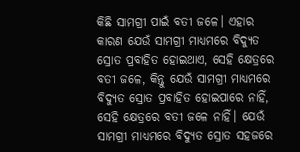କିଛି ସାମଗ୍ରୀ ପାଇଁ ବତୀ ଜଳେ। ଏହାର କାରଣ ଯେଉଁ ସାମଗ୍ରୀ ମାଧ୍ୟମରେ ବିଦ୍ୟୁତ ସ୍ରୋତ ପ୍ରବାହିତ ହୋଇଥାଏ, ସେହି କ୍ଷେତ୍ରରେ ବତୀ ଜଳେ, କିନ୍ତୁ ଯେଉଁ ସାମଗ୍ରୀ ମାଧ୍ୟମରେ ବିଦ୍ୟୁତ ସ୍ରୋତ ପ୍ରବାହିତ ହୋଇପାରେ ନାହିଁ, ସେହି କ୍ଷେତ୍ରରେ ବତୀ ଜଳେ ନାହିଁ। ଯେଉଁ ସାମଗ୍ରୀ ମାଧ୍ୟମରେ ବିଦ୍ୟୁତ ସ୍ରୋତ ସହଜରେ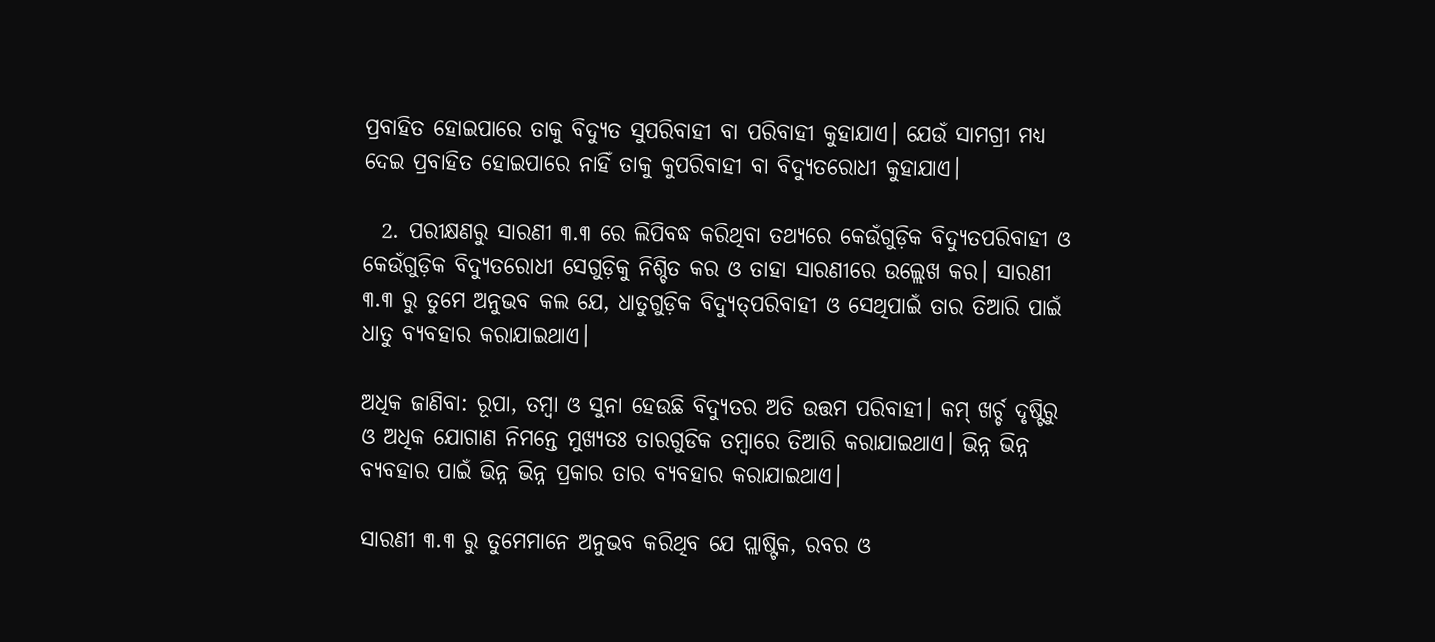ପ୍ରବାହିତ ହୋଇପାରେ ତାକୁ ବିଦ୍ୟୁତ ସୁପରିବାହୀ ବା ପରିବାହୀ କୁହାଯାଏ। ଯେଉଁ ସାମଗ୍ରୀ ମଧ୍ୟ ଦେଇ ପ୍ରବାହିତ ହୋଇପାରେ ନାହିଁ ତାକୁ କୁପରିବାହୀ ବା ବିଦ୍ୟୁତରୋଧୀ କୁହାଯାଏ।

  2. ପରୀକ୍ଷଣରୁ ସାରଣୀ ୩.୩ ରେ ଲିପିବଦ୍ଧ କରିଥିବା ତଥ୍ୟରେ କେଉଁଗୁଡ଼ିକ ବିଦ୍ୟୁତପରିବାହୀ ଓ କେଉଁଗୁଡ଼ିକ ବିଦ୍ୟୁତରୋଧୀ ସେଗୁଡ଼ିକୁ ନିଶ୍ଚିତ କର ଓ ତାହା ସାରଣୀରେ ଉଲ୍ଲେଖ କର। ସାରଣୀ ୩.୩ ରୁ ତୁମେ ଅନୁଭବ କଲ ଯେ, ଧାତୁଗୁଡ଼ିକ ବିଦ୍ୟୁତ୍‌ପରିବାହୀ ଓ ସେଥିପାଇଁ ତାର ତିଆରି ପାଇଁ ଧାତୁ ବ୍ୟବହାର କରାଯାଇଥାଏ।

ଅଧିକ ଜାଣିବା: ରୂପା, ତମ୍ବା ଓ ସୁନା ହେଉଛି ବିଦ୍ୟୁତର ଅତି ଉତ୍ତମ ପରିବାହୀ। କମ୍ ଖର୍ଚ୍ଚ ଦୃଷ୍ଟିରୁ ଓ ଅଧିକ ଯୋଗାଣ ନିମନ୍ତେ ମୁଖ୍ୟତଃ ତାରଗୁଡିକ ତମ୍ବାରେ ତିଆରି କରାଯାଇଥାଏ। ଭିନ୍ନ ଭିନ୍ନ ବ୍ୟବହାର ପାଇଁ ଭିନ୍ନ ଭିନ୍ନ ପ୍ରକାର ତାର ବ୍ୟବହାର କରାଯାଇଥାଏ।

ସାରଣୀ ୩.୩ ରୁ ତୁମେମାନେ ଅନୁଭବ କରିଥିବ ଯେ ପ୍ଲାଷ୍ଟିକ, ରବର ଓ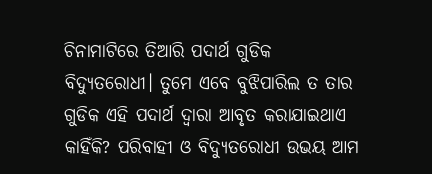ଚିନାମାଟିରେ ତିଆରି ପଦାର୍ଥ ଗୁଡିକ ବିଦ୍ୟୁତରୋଧୀ। ତୁମେ ଏବେ ବୁଝିପାରିଲ ତ ତାର ଗୁଡିକ ଏହି ପଦାର୍ଥ ଦ୍ଵାରା ଆବୃତ କରାଯାଇଥାଏ କାହିଁକି? ପରିବାହୀ ଓ ବିଦ୍ୟୁତରୋଧୀ ଉଭୟ ଆମ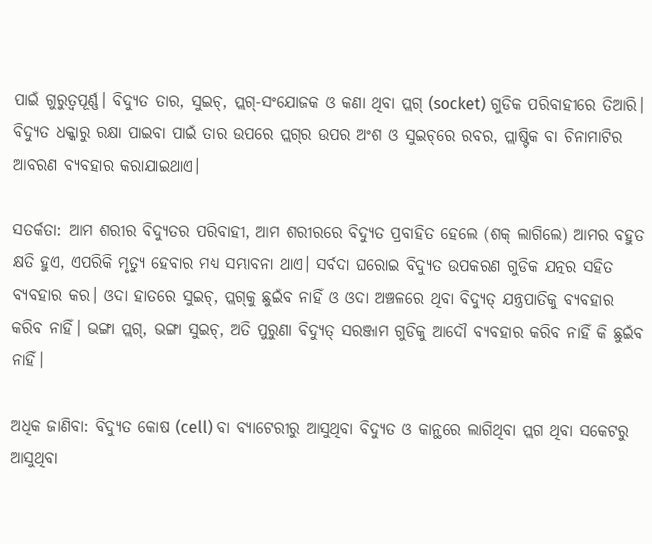ପାଇଁ ଗୁରୁତ୍ଵପୂର୍ଣ୍ଣ। ବିଦ୍ୟୁତ ତାର, ସୁଇଚ୍, ପ୍ଲଗ୍-ସଂଯୋଜକ ଓ କଣା ଥିବା ପ୍ଲଗ୍ (socket) ଗୁଡିକ ପରିବାହୀରେ ତିଆରି। ବିଦ୍ୟୁତ ଧକ୍କାରୁ ରକ୍ଷା ପାଇବା ପାଇଁ ତାର ଉପରେ ପ୍ଲଗ୍‌ର ଉପର ଅଂଶ ଓ ସୁଇଚ୍‌ରେ ରବର, ପ୍ଲାଷ୍ଟିକ ବା ଚିନାମାଟିର ଆବରଣ ବ୍ୟବହାର କରାଯାଇଥାଏ।

ସତର୍କତା: ଆମ ଶରୀର ବିଦ୍ୟୁତର ପରିବାହୀ, ଆମ ଶରୀରରେ ବିଦ୍ୟୁତ ପ୍ରବାହିତ ହେଲେ (ଶକ୍ ଲାଗିଲେ) ଆମର ବହୁତ କ୍ଷତି ହୁଏ, ଏପରିକି ମୃତ୍ୟୁ ହେବାର ମଧ୍ୟ ସମ୍ଭାବନା ଥାଏ। ସର୍ବଦା ଘରୋଇ ବିଦ୍ୟୁତ ଉପକରଣ ଗୁଡିକ ଯତ୍ନର ସହିତ ବ୍ୟବହାର କର। ଓଦା ହାତରେ ସୁଇଚ୍, ପ୍ଲଗ୍‌କୁ ଛୁଇଁବ ନାହିଁ ଓ ଓଦା ଅଞ୍ଚଳରେ ଥିବା ବିଦ୍ୟୁତ୍ ଯନ୍ତ୍ରପାତିକୁ ବ୍ୟବହାର କରିବ ନାହିଁ। ଭଙ୍ଗା ପ୍ଲଗ୍, ଭଙ୍ଗା ସୁଇଚ୍, ଅତି ପୁରୁଣା ବିଦ୍ୟୁତ୍ ସରଞ୍ଜାମ ଗୁଡିକୁ ଆଦୌ ବ୍ୟବହାର କରିବ ନାହିଁ କି ଛୁଇଁବ ନାହିଁ।

ଅଧିକ ଜାଣିବା: ବିଦ୍ୟୁତ କୋଷ (cell) ବା ବ୍ୟାଟେରୀରୁ ଆସୁଥିବା ବିଦ୍ୟୁତ ଓ କାନ୍ଥରେ ଲାଗିଥିବା ପ୍ଲଗ ଥିବା ସକେଟରୁ ଆସୁଥିବା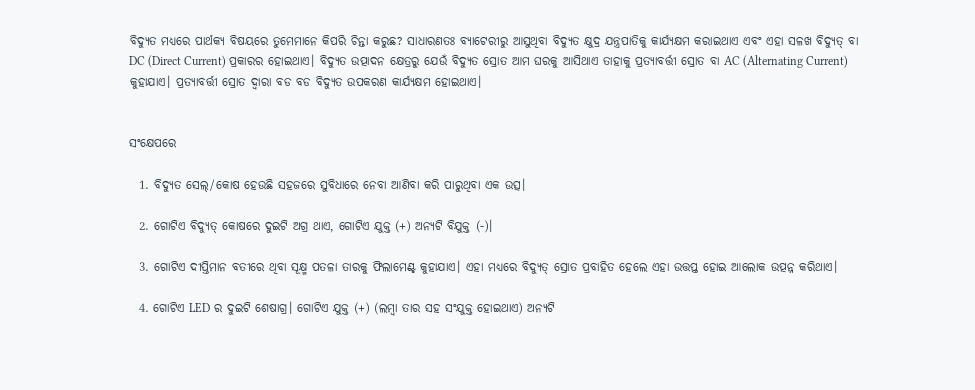ବିଦ୍ୟୁତ ମଧ୍ୟରେ ପାର୍ଥକ୍ୟ ବିଷୟରେ ତୁମେମାନେ କିପରି ଚିନ୍ତା କରୁଛ? ସାଧାରଣତଃ ବ୍ୟାଟେରୀରୁ ଆସୁଥିବା ବିଦ୍ୟୁତ କ୍ଷୁଦ୍ର ଯନ୍ତ୍ରପାତିକୁ କାର୍ଯ୍ୟକ୍ଷମ କରାଇଥାଏ ଏବଂ ଏହା ସଳଖ ବିଦ୍ୟୁତ୍ ବା DC (Direct Current) ପ୍ରକାରର ହୋଇଥାଏ। ବିଦ୍ୟୁତ ଉତ୍ପାଦନ କ୍ଷେତ୍ରରୁ ଯେଉଁ ବିଦ୍ୟୁତ ସ୍ରୋତ ଆମ ଘରକୁ ଆସିଥାଏ ତାହାକୁ ପ୍ରତ୍ୟାବର୍ତ୍ତୀ ସ୍ରୋତ ବା AC (Alternating Current) କୁହାଯାଏ। ପ୍ରତ୍ୟାବର୍ତ୍ତୀ ସ୍ରୋତ ଦ୍ଵାରା ବଡ ବଡ ବିଦ୍ୟୁତ ଉପକରଣ କାର୍ଯ୍ୟକ୍ଷମ ହୋଇଥାଏ।


ସଂକ୍ଷେପରେ

  1. ବିଦ୍ୟୁତ ସେଲ୍/କୋଷ ହେଉଛି ସହଜରେ ସୁବିଧାରେ ନେବା ଆଣିବା କରି ପାରୁଥିବା ଏକ ଉତ୍ସ।

  2. ଗୋଟିଏ ବିଦ୍ୟୁତ୍ କୋଷରେ ଦୁଇଟି ଅଗ୍ର ଥାଏ, ଗୋଟିଏ ଯୁକ୍ତ (+) ଅନ୍ୟଟି ବିଯୁକ୍ତ (-)।

  3. ଗୋଟିଏ ଦୀପ୍ତିମାନ ବତୀରେ ଥିବା ସୂକ୍ଷ୍ମ ପତଳା ତାରକୁ ଫିଲାମେଣ୍ଟ୍‌ କୁହାଯାଏ। ଏହା ମଧ୍ୟରେ ବିଦ୍ୟୁତ୍ ସ୍ରୋତ ପ୍ରବାହିତ ହେଲେ ଏହା ଉତ୍ତପ୍ତ ହୋଇ ଆଲୋକ ଉତ୍ପନ୍ନ କରିଥାଏ।

  4. ଗୋଟିଏ LED ର ଦୁଇଟି ଶେଷାଗ୍ର। ଗୋଟିଏ ଯୁକ୍ତ (+) (ଲମ୍ବା ତାର ସହ ସଂଯୁକ୍ତ ହୋଇଥାଏ) ଅନ୍ୟଟି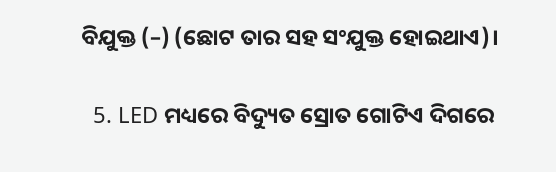ବିଯୁକ୍ତ (–) (ଛୋଟ ତାର ସହ ସଂଯୁକ୍ତ ହୋଇଥାଏ)।

  5. LED ମଧ୍ୟରେ ବିଦ୍ୟୁତ ସ୍ରୋତ ଗୋଟିଏ ଦିଗରେ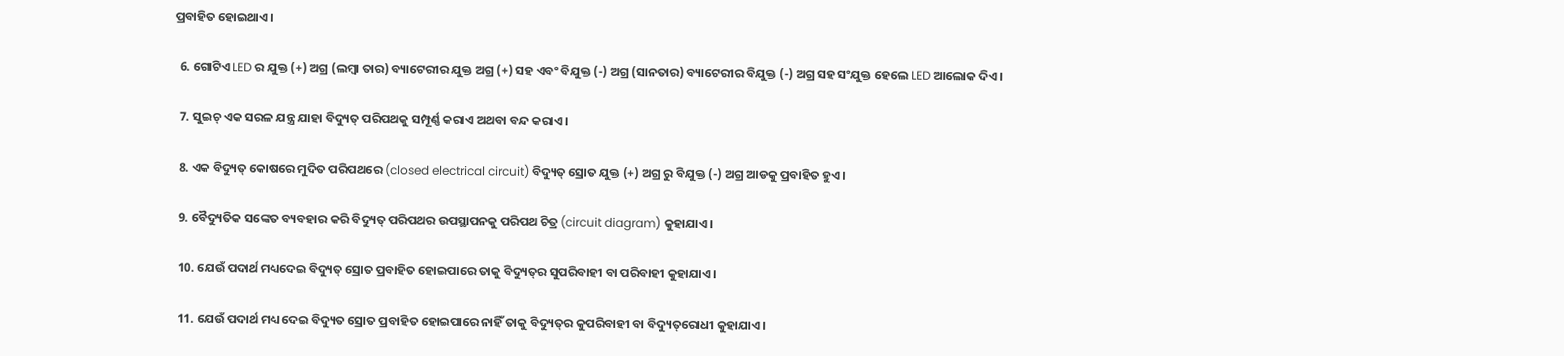ପ୍ରବାହିତ ହୋଇଥାଏ।

  6. ଗୋଟିଏ LED ର ଯୁକ୍ତ (+) ଅଗ୍ର (ଲମ୍ବା ତାର) ବ୍ୟାଟେରୀର ଯୁକ୍ତ ଅଗ୍ର (+) ସହ ଏବଂ ବିଯୁକ୍ତ (-) ଅଗ୍ର (ସାନତାର) ବ୍ୟାଟେରୀର ବିଯୁକ୍ତ (-) ଅଗ୍ର ସହ ସଂଯୁକ୍ତ ହେଲେ LED ଆଲୋକ ଦିଏ।

  7. ସୁଇଚ୍ ଏକ ସରଳ ଯନ୍ତ୍ର ଯାହା ବିଦ୍ୟୁତ୍ ପରିପଥକୁ ସମ୍ପୂର୍ଣ୍ଣ କରାଏ ଅଥବା ବନ୍ଦ କରାଏ।

  8. ଏକ ବିଦ୍ୟୁତ୍ କୋଷରେ ମୁଦିତ ପରିପଥରେ (closed electrical circuit) ବିଦ୍ୟୁତ୍ ସ୍ରୋତ ଯୁକ୍ତ (+) ଅଗ୍ର ରୁ ବିଯୁକ୍ତ (-) ଅଗ୍ର ଆଡକୁ ପ୍ରବାହିତ ହୁଏ।

  9. ବୈଦ୍ୟୁତିକ ସଙ୍କେତ ବ୍ୟବହାର କରି ବିଦ୍ୟୁତ୍ ପରିପଥର ଉପସ୍ଥାପନକୁ ପରିପଥ ଚିତ୍ର (circuit diagram) କୁହାଯାଏ।

  10. ଯେଉଁ ପଦାର୍ଥ ମଧ୍ୟଦେଇ ବିଦ୍ୟୁତ୍ ସ୍ରୋତ ପ୍ରବାହିତ ହୋଇପାରେ ତାକୁ ବିଦ୍ୟୁତ୍‌ର ସୁପରିବାହୀ ବା ପରିବାହୀ କୁହାଯାଏ।

  11. ଯେଉଁ ପଦାର୍ଥ ମଧ୍ୟ ଦେଇ ବିଦ୍ୟୁତ ସ୍ରୋତ ପ୍ରବାହିତ ହୋଇପାରେ ନାହିଁ ତାକୁ ବିଦ୍ୟୁତ୍‌ର କୁପରିବାହୀ ବା ବିଦ୍ୟୁତ୍‌ରୋଧୀ କୁହାଯାଏ।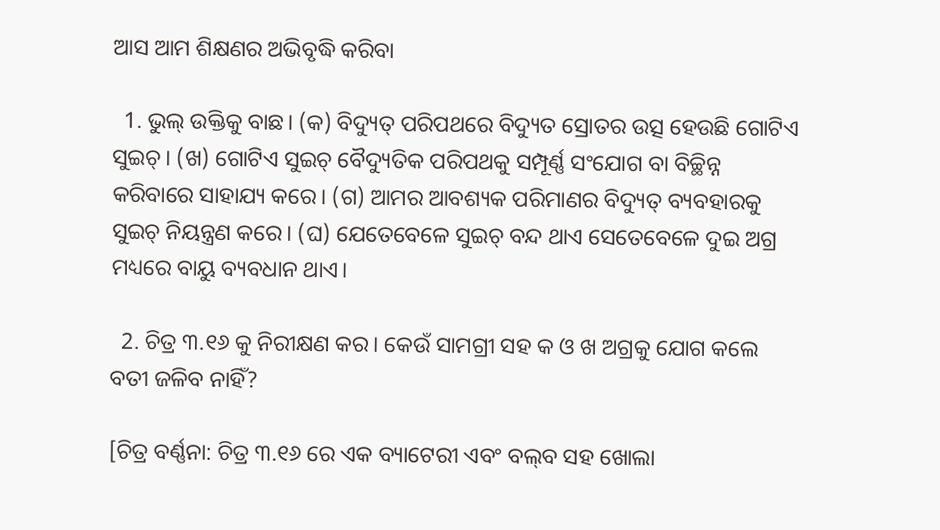ଆସ ଆମ ଶିକ୍ଷଣର ଅଭିବୃଦ୍ଧି କରିବା

  1. ଭୁଲ୍ ଉକ୍ତିକୁ ବାଛ। (କ) ବିଦ୍ୟୁତ୍ ପରିପଥରେ ବିଦ୍ୟୁତ ସ୍ରୋତର ଉତ୍ସ ହେଉଛି ଗୋଟିଏ ସୁଇଚ୍। (ଖ) ଗୋଟିଏ ସୁଇଚ୍ ବୈଦ୍ୟୁତିକ ପରିପଥକୁ ସମ୍ପୂର୍ଣ୍ଣ ସଂଯୋଗ ବା ବିଚ୍ଛିନ୍ନ କରିବାରେ ସାହାଯ୍ୟ କରେ। (ଗ) ଆମର ଆବଶ୍ୟକ ପରିମାଣର ବିଦ୍ୟୁତ୍ ବ୍ୟବହାରକୁ ସୁଇଚ୍ ନିୟନ୍ତ୍ରଣ କରେ। (ଘ) ଯେତେବେଳେ ସୁଇଚ୍ ବନ୍ଦ ଥାଏ ସେତେବେଳେ ଦୁଇ ଅଗ୍ର ମଧ୍ୟରେ ବାୟୁ ବ୍ୟବଧାନ ଥାଏ।

  2. ଚିତ୍ର ୩.୧୬ କୁ ନିରୀକ୍ଷଣ କର। କେଉଁ ସାମଗ୍ରୀ ସହ କ ଓ ଖ ଅଗ୍ରକୁ ଯୋଗ କଲେ ବତୀ ଜଳିବ ନାହିଁ?

[ଚିତ୍ର ବର୍ଣ୍ଣନା: ଚିତ୍ର ୩.୧୬ ରେ ଏକ ବ୍ୟାଟେରୀ ଏବଂ ବଲ୍‌ବ ସହ ଖୋଲା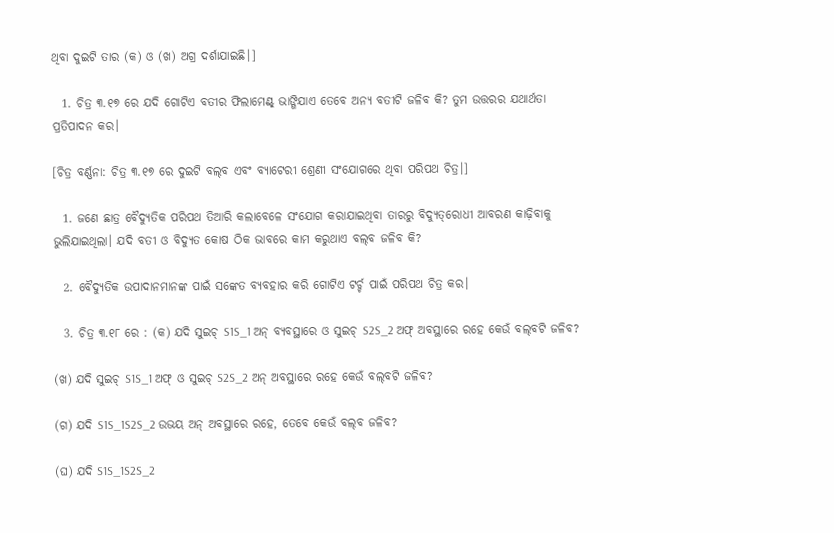ଥିବା ଦୁଇଟି ତାର (କ) ଓ (ଖ) ଅଗ୍ର ଦର୍ଶାଯାଇଛି।]

  1. ଚିତ୍ର ୩.୧୭ ରେ ଯଦି ଗୋଟିଏ ବତୀର ଫିଲାମେଣ୍ଟ୍‌ ଭାଙ୍ଗିଯାଏ ତେବେ ଅନ୍ୟ ବତୀଟି ଜଳିବ କି? ତୁମ ଉତ୍ତରର ଯଥାର୍ଥତା ପ୍ରତିପାଦନ କର।

[ଚିତ୍ର ବର୍ଣ୍ଣନା: ଚିତ୍ର ୩.୧୭ ରେ ଦୁଇଟି ବଲ୍‌ବ ଏବଂ ବ୍ୟାଟେରୀ ଶ୍ରେଣୀ ସଂଯୋଗରେ ଥିବା ପରିପଥ ଚିତ୍ର।]

  1. ଜଣେ ଛାତ୍ର ବୈଦ୍ୟୁତିକ ପରିପଥ ତିଆରି କଲାବେଳେ ସଂଯୋଗ କରାଯାଇଥିବା ତାରରୁ ବିଦ୍ୟୁତ୍‌ରୋଧୀ ଆବରଣ କାଢ଼ିବାକୁ ଭୁଲିଯାଇଥିଲା। ଯଦି ବତୀ ଓ ବିଦ୍ୟୁତ କୋଷ ଠିକ ଭାବରେ କାମ କରୁଥାଏ ବଲ୍‌ବ ଜଳିବ କି?

  2. ବୈଦ୍ୟୁତିକ ଉପାଦାନମାନଙ୍କ ପାଇଁ ସଙ୍କେତ ବ୍ୟବହାର କରି ଗୋଟିଏ ଟର୍ଚ୍ଚ ପାଇଁ ପରିପଥ ଚିତ୍ର କର।

  3. ଚିତ୍ର ୩.୧୮ ରେ : (କ) ଯଦି ସୁଇଚ୍ S1S_1 ଅନ୍ ବ୍ୟବସ୍ଥାରେ ଓ ସୁଇଚ୍ S2S_2 ଅଫ୍ ଅବସ୍ଥାରେ ରହେ କେଉଁ ବଲ୍‌ବଟି ଜଳିବ?

(ଖ) ଯଦି ସୁଇଚ୍ S1S_1 ଅଫ୍ ଓ ସୁଇଚ୍ S2S_2 ଅନ୍ ଅବସ୍ଥାରେ ରହେ କେଉଁ ବଲ୍‌ବଟି ଜଳିବ?

(ଗ) ଯଦି S1S_1S2S_2 ଉଭୟ ଅନ୍ ଅବସ୍ଥାରେ ରହେ, ତେବେ କେଉଁ ବଲ୍‌ବ ଜଳିବ?

(ଘ) ଯଦି S1S_1S2S_2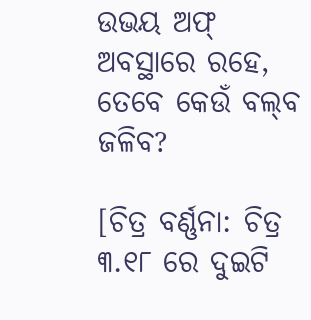ଉଭୟ ଅଫ୍ ଅବସ୍ଥାରେ ରହେ, ତେବେ କେଉଁ ବଲ୍‌ବ ଜଳିବ?

[ଚିତ୍ର ବର୍ଣ୍ଣନା: ଚିତ୍ର ୩.୧୮ ରେ ଦୁଇଟି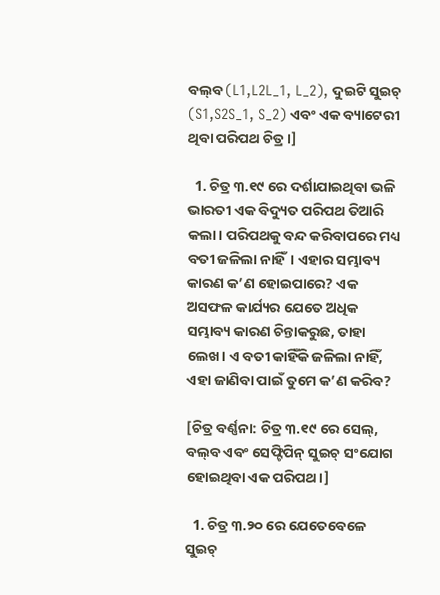ବଲ୍‌ବ (L1,L2L_1, L_2), ଦୁଇଟି ସୁଇଚ୍ (S1,S2S_1, S_2) ଏବଂ ଏକ ବ୍ୟାଟେରୀ ଥିବା ପରିପଥ ଚିତ୍ର।]

  1. ଚିତ୍ର ୩.୧୯ ରେ ଦର୍ଶାଯାଇଥିବା ଭଳି ଭାରତୀ ଏକ ବିଦ୍ୟୁତ ପରିପଥ ତିଆରି କଲା। ପରିପଥକୁ ବନ୍ଦ କରିବାପରେ ମଧ୍ୟ ବତୀ ଜଳିଲା ନାହିଁ। ଏହାର ସମ୍ଭାବ୍ୟ କାରଣ କ’ଣ ହୋଇପାରେ? ଏକ ଅସଫଳ କାର୍ଯ୍ୟର ଯେତେ ଅଧିକ ସମ୍ଭାବ୍ୟ କାରଣ ଚିନ୍ତାକରୁଛ, ତାହା ଲେଖ। ଏ ବତୀ କାହିଁକି ଜଳିଲା ନାହିଁ, ଏହା ଜାଣିବା ପାଇଁ ତୁମେ କ’ଣ କରିବ?

[ଚିତ୍ର ବର୍ଣ୍ଣନା: ଚିତ୍ର ୩.୧୯ ରେ ସେଲ୍, ବଲ୍‌ବ ଏବଂ ସେଫ୍ଟିପିନ୍ ସୁଇଚ୍ ସଂଯୋଗ ହୋଇଥିବା ଏକ ପରିପଥ।]

  1. ଚିତ୍ର ୩.୨୦ ରେ ଯେତେବେଳେ ସୁଇଚ୍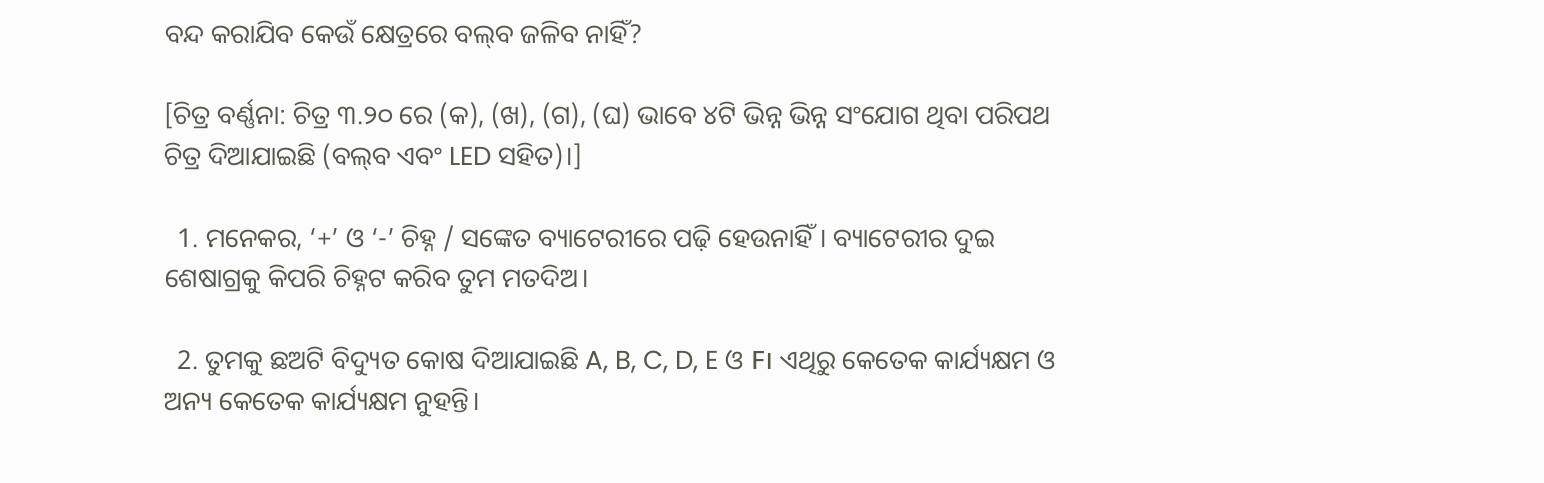ବନ୍ଦ କରାଯିବ କେଉଁ କ୍ଷେତ୍ରରେ ବଲ୍‌ବ ଜଳିବ ନାହିଁ?

[ଚିତ୍ର ବର୍ଣ୍ଣନା: ଚିତ୍ର ୩.୨୦ ରେ (କ), (ଖ), (ଗ), (ଘ) ଭାବେ ୪ଟି ଭିନ୍ନ ଭିନ୍ନ ସଂଯୋଗ ଥିବା ପରିପଥ ଚିତ୍ର ଦିଆଯାଇଛି (ବଲ୍‌ବ ଏବଂ LED ସହିତ)।]

  1. ମନେକର, ‘+’ ଓ ‘-’ ଚିହ୍ନ / ସଙ୍କେତ ବ୍ୟାଟେରୀରେ ପଢ଼ି ହେଉନାହିଁ। ବ୍ୟାଟେରୀର ଦୁଇ ଶେଷାଗ୍ରକୁ କିପରି ଚିହ୍ନଟ କରିବ ତୁମ ମତଦିଅ।

  2. ତୁମକୁ ଛଅଟି ବିଦ୍ୟୁତ କୋଷ ଦିଆଯାଇଛି A, B, C, D, E ଓ F। ଏଥିରୁ କେତେକ କାର୍ଯ୍ୟକ୍ଷମ ଓ ଅନ୍ୟ କେତେକ କାର୍ଯ୍ୟକ୍ଷମ ନୁହନ୍ତି।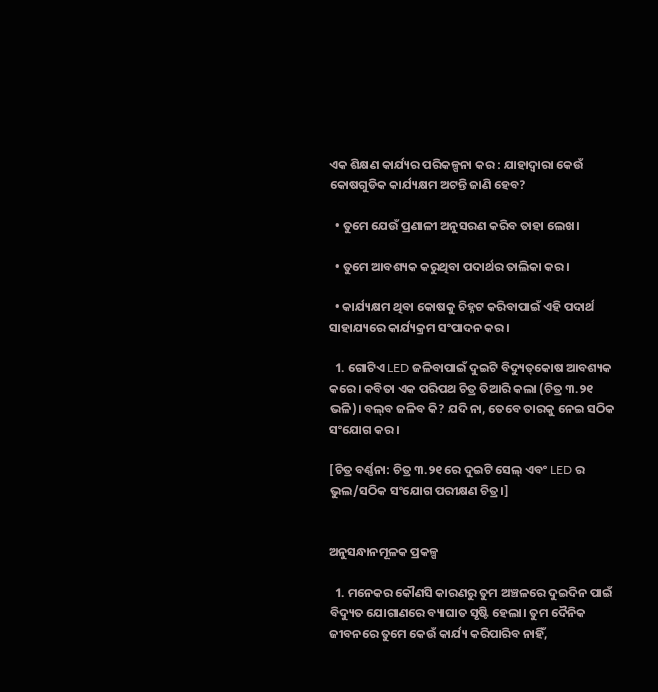ଏକ ଶିକ୍ଷଣ କାର୍ଯ୍ୟର ପରିକଳ୍ପନା କର : ଯାହାଦ୍ଵାରା କେଉଁ କୋଷଗୁଡିକ କାର୍ଯ୍ୟକ୍ଷମ ଅଟନ୍ତି ଜାଣି ହେବ?

  • ତୁମେ ଯେଉଁ ପ୍ରଣାଳୀ ଅନୁସରଣ କରିବ ତାହା ଲେଖ।

  • ତୁମେ ଆବଶ୍ୟକ କରୁଥିବା ପଦାର୍ଥର ତାଲିକା କର।

  • କାର୍ଯ୍ୟକ୍ଷମ ଥିବା କୋଷକୁ ଚିହ୍ନଟ କରିବାପାଇଁ ଏହି ପଦାର୍ଥ ସାହାଯ୍ୟରେ କାର୍ଯ୍ୟକ୍ରମ ସଂପାଦନ କର।

  1. ଗୋଟିଏ LED ଜଳିବାପାଇଁ ଦୁଇଟି ବିଦ୍ୟୁତ୍‌କୋଷ ଆବଶ୍ୟକ କରେ। କବିତା ଏକ ପରିପଥ ଚିତ୍ର ତିଆରି କଲା (ଚିତ୍ର ୩.୨୧ ଭଳି)। ବଲ୍‌ବ ଜଳିବ କି? ଯଦି ନା, ତେବେ ତାରକୁ ନେଇ ସଠିକ ସଂଯୋଗ କର।

[ଚିତ୍ର ବର୍ଣ୍ଣନା: ଚିତ୍ର ୩.୨୧ ରେ ଦୁଇଟି ସେଲ୍ ଏବଂ LED ର ଭୁଲ/ସଠିକ ସଂଯୋଗ ପରୀକ୍ଷଣ ଚିତ୍ର।]


ଅନୁସନ୍ଧାନମୂଳକ ପ୍ରକଳ୍ପ

  1. ମନେକର କୌଣସି କାରଣରୁ ତୁମ ଅଞ୍ଚଳରେ ଦୁଇଦିନ ପାଇଁ ବିଦ୍ୟୁତ ଯୋଗାଣରେ ବ୍ୟାଘାତ ସୃଷ୍ଟି ହେଲା। ତୁମ ଦୈନିକ ଜୀବନରେ ତୁମେ କେଉଁ କାର୍ଯ୍ୟ କରିପାରିବ ନାହିଁ,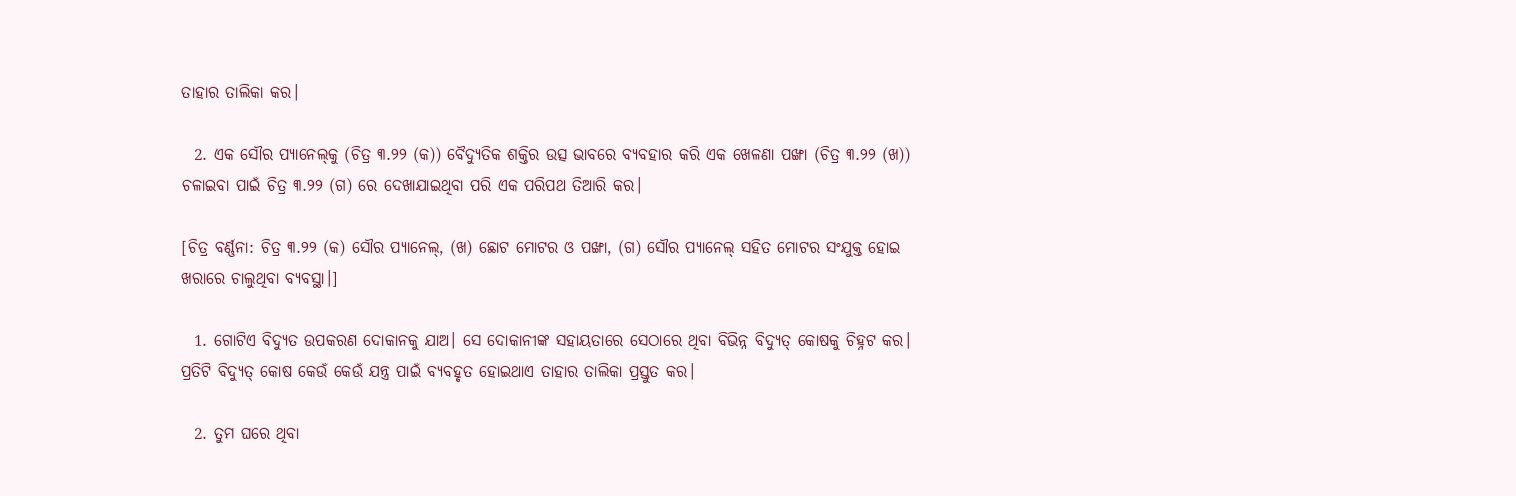ତାହାର ତାଲିକା କର।

  2. ଏକ ସୌର ପ୍ୟାନେଲ୍‌କୁ (ଚିତ୍ର ୩.୨୨ (କ)) ବୈଦ୍ୟୁତିକ ଶକ୍ତିର ଉତ୍ସ ଭାବରେ ବ୍ୟବହାର କରି ଏକ ଖେଳଣା ପଙ୍ଖା (ଚିତ୍ର ୩.୨୨ (ଖ)) ଚଳାଇବା ପାଇଁ ଚିତ୍ର ୩.୨୨ (ଗ) ରେ ଦେଖାଯାଇଥିବା ପରି ଏକ ପରିପଥ ତିଆରି କର।

[ଚିତ୍ର ବର୍ଣ୍ଣନା: ଚିତ୍ର ୩.୨୨ (କ) ସୌର ପ୍ୟାନେଲ୍, (ଖ) ଛୋଟ ମୋଟର ଓ ପଙ୍ଖା, (ଗ) ସୌର ପ୍ୟାନେଲ୍ ସହିତ ମୋଟର ସଂଯୁକ୍ତ ହୋଇ ଖରାରେ ଚାଲୁଥିବା ବ୍ୟବସ୍ଥା।]

  1. ଗୋଟିଏ ବିଦ୍ୟୁତ ଉପକରଣ ଦୋକାନକୁ ଯାଅ। ସେ ଦୋକାନୀଙ୍କ ସହାୟତାରେ ସେଠାରେ ଥିବା ବିଭିନ୍ନ ବିଦ୍ୟୁତ୍ କୋଷକୁ ଚିହ୍ନଟ କର। ପ୍ରତିଟି ବିଦ୍ୟୁତ୍ କୋଷ କେଉଁ କେଉଁ ଯନ୍ତ୍ର ପାଇଁ ବ୍ୟବହୃତ ହୋଇଥାଏ ତାହାର ତାଲିକା ପ୍ରସ୍ତୁତ କର।

  2. ତୁମ ଘରେ ଥିବା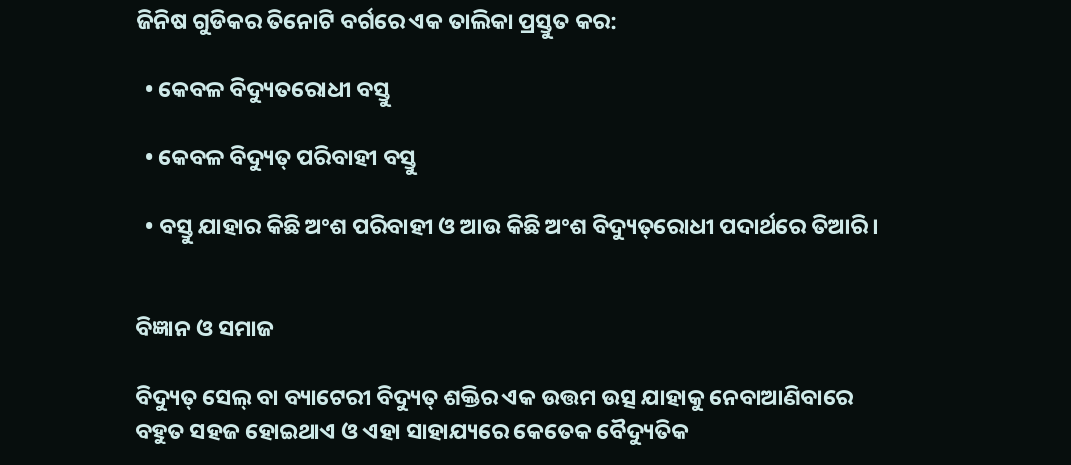ଜିନିଷ ଗୁଡିକର ତିନୋଟି ବର୍ଗରେ ଏକ ତାଲିକା ପ୍ରସ୍ତୁତ କର:

  • କେବଳ ବିଦ୍ୟୁତରୋଧୀ ବସ୍ତୁ

  • କେବଳ ବିଦ୍ୟୁତ୍ ପରିବାହୀ ବସ୍ତୁ

  • ବସ୍ତୁ ଯାହାର କିଛି ଅଂଶ ପରିବାହୀ ଓ ଆଉ କିଛି ଅଂଶ ବିଦ୍ୟୁତ୍‌ରୋଧୀ ପଦାର୍ଥରେ ତିଆରି।


ବିଜ୍ଞାନ ଓ ସମାଜ

ବିଦ୍ୟୁତ୍ ସେଲ୍ ବା ବ୍ୟାଟେରୀ ବିଦ୍ୟୁତ୍ ଶକ୍ତିର ଏକ ଉତ୍ତମ ଉତ୍ସ ଯାହାକୁ ନେବାଆଣିବାରେ ବହୁତ ସହଜ ହୋଇଥାଏ ଓ ଏହା ସାହାଯ୍ୟରେ କେତେକ ବୈଦ୍ୟୁତିକ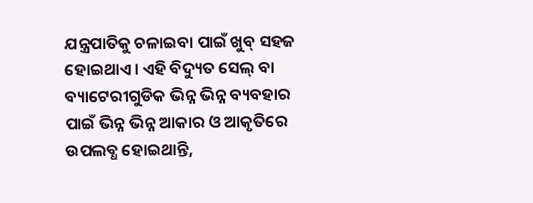ଯନ୍ତ୍ରପାତିକୁ ଚଳାଇବା ପାଇଁ ଖୁବ୍ ସହଜ ହୋଇଥାଏ। ଏହି ବିଦ୍ୟୁତ ସେଲ୍ ବା ବ୍ୟାଟେରୀଗୁଡିକ ଭିନ୍ନ ଭିନ୍ନ ବ୍ୟବହାର ପାଇଁ ଭିନ୍ନ ଭିନ୍ନ ଆକାର ଓ ଆକୃତିରେ ଉପଲବ୍ଧ ହୋଇଥାନ୍ତି,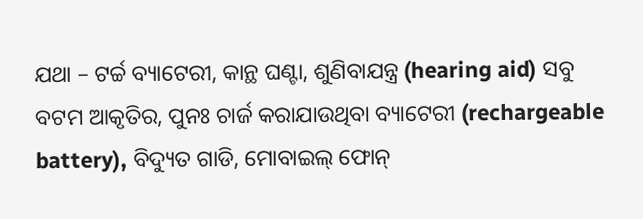ଯଥା – ଟର୍ଚ୍ଚ ବ୍ୟାଟେରୀ, କାନ୍ଥ ଘଣ୍ଟା, ଶୁଣିବାଯନ୍ତ୍ର (hearing aid) ସବୁ ବଟମ ଆକୃତିର, ପୁନଃ ଚାର୍ଜ କରାଯାଉଥିବା ବ୍ୟାଟେରୀ (rechargeable battery), ବିଦ୍ୟୁତ ଗାଡି, ମୋବାଇଲ୍ ଫୋନ୍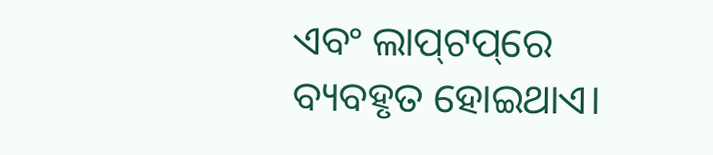ଏବଂ ଲାପ୍‌ଟପ୍‌ରେ ବ୍ୟବହୃତ ହୋଇଥାଏ।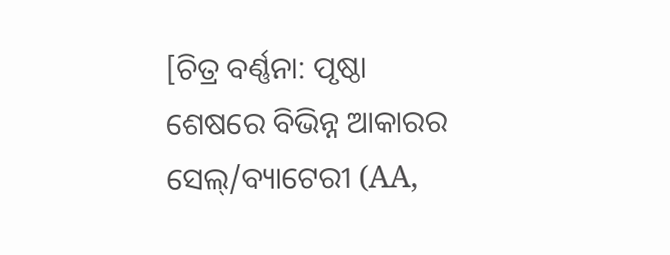[ଚିତ୍ର ବର୍ଣ୍ଣନା: ପୃଷ୍ଠା ଶେଷରେ ବିଭିନ୍ନ ଆକାରର ସେଲ୍/ବ୍ୟାଟେରୀ (AA,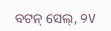ବଟନ୍ ସେଲ୍, 9V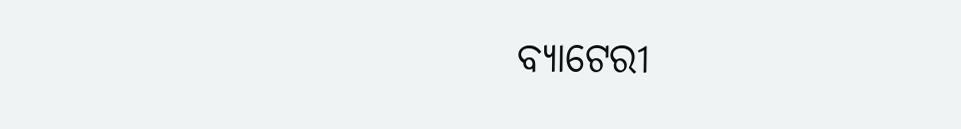ବ୍ୟାଟେରୀ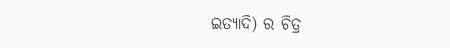ଇତ୍ୟାଦି) ର ଚିତ୍ର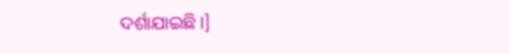ଦର୍ଶାଯାଇଛି।]